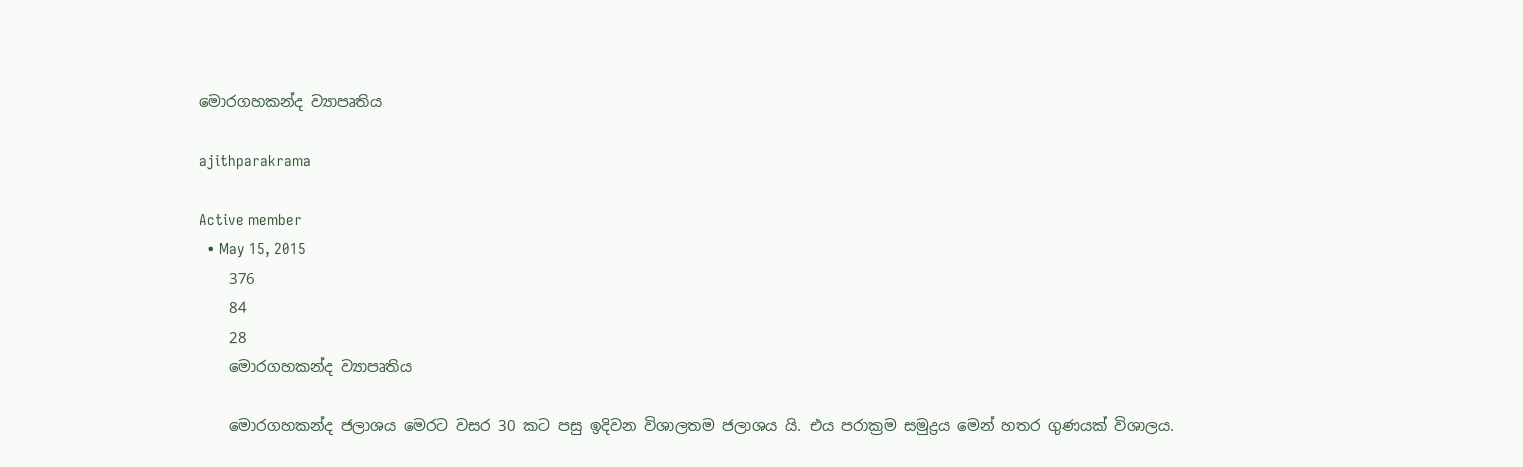මොරගහකන්ද ව්‍යාපෘතිය

ajithparakrama

Active member
  • May 15, 2015
    376
    84
    28
    මොරගහකන්ද ව්‍යාපෘතිය

    මොරගහකන්ද ජලාශය මෙරට වසර 30 කට පසු ඉදිවන විශාලතම ජලාශය යි. එය පරාක්‍රම සමුද්‍රය මෙන් හතර ගුණයක් විශාලය.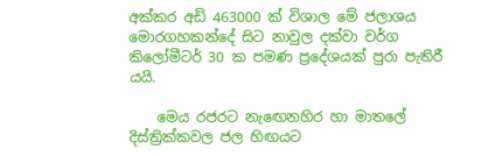අක්කර අඩි 463000 ක් විශාල මේ ජලාශය මොරගහකන්දේ සිට නාවුල දක්වා වර්ග කිලෝමීටර් 30 ක පමණ ප්‍රදේශයක් පුරා පැතිරී යයි.

    මෙය රජරට නැ‍ඟෙනහිර හා මාතලේ දිස්ත්‍රික්කවල ජල හිඟයට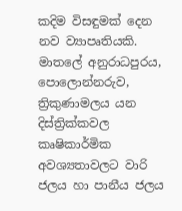කදිම විසඳුමක් දෙන නව ව්‍යාපෘතියකි. මාතලේ අනුරාධපුරය, පොලොන්නරුව, ත්‍රිකුණාමලය යන දිස්ත්‍රික්කවල කෘෂිකාර්මික අවශ්‍යතාවලට වාරි ජලය හා පානීය ජලය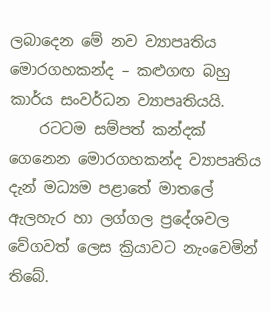ලබාදෙන මේ නව ව්‍යාපෘතිය මොරගහකන්ද – කළුගඟ බහු කාර්ය සංවර්ධන ව්‍යාප‍ෘතියයි.
    රටටම සම්පත් කන්දක් ගෙනෙන මොරගහකන්ද ව්‍යාපෘතිය දැන් මධ්‍යම පළාතේ මාතලේ ඇලහැර හා ලග්ගල ප්‍රදේශවල වේගවත් ලෙස ක්‍රියාවට නැංවෙමින් තිබේ.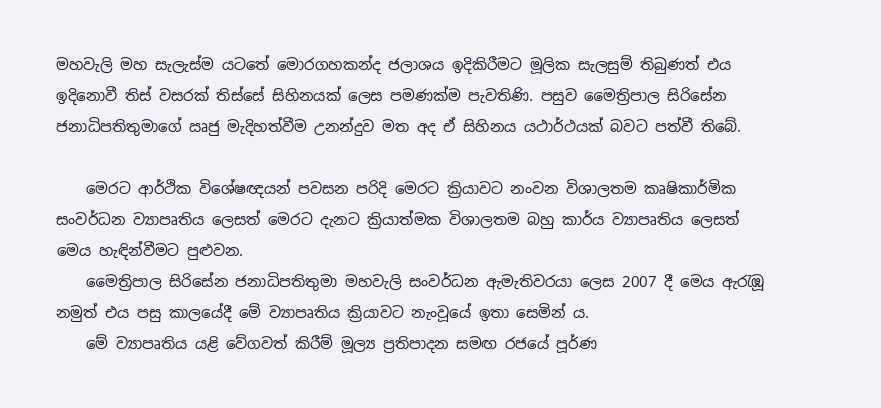මහවැලි මහ සැලැස්ම යටතේ මොරගහකන්ද ජලාශය ඉදිකිරීමට මූලික සැලසුම් තිබුණත් එය ඉදිනොවී තිස් වසරක් තිස්සේ සිහිනයක් ලෙස පමණක්ම පැවතිණි. පසුව මෛත්‍රිපාල සිරිසේන ජනාධිපතිතුමාගේ ඍජු මැදිහත්වීම උනන්දුව මත අද ඒ සිහිනය යථාර්ථයක් බවට පත්වී තිබේ.

    මෙරට ආර්ථික විශේෂඥයන් පවසන පරිදි මෙරට ක්‍රියාවට නංවන විශාලතම කෘෂිකාර්මික සංවර්ධන ව්‍යාපෘතිය ලෙසත් මෙරට දැනට ක්‍රියාත්මක විශාලතම බහු කාර්ය ව්‍යාපෘතිය ලෙසත් මෙය හැඳින්වීමට පුළුවන.
    මෛත්‍රිපාල සිරිසේන ජනාධිපතිතුමා මහවැලි සංවර්ධන ඇමැතිවරයා ලෙස 2007 දී මෙය ඇරැඹූ නමුත් එය පසු කාලයේදී මේ ව්‍යාපෘතිය ක්‍රියාවට නැංවූයේ ඉතා සෙමින් ය.
    මේ ව්‍යාප‍ෘතිය යළි වේගවත් කිරීම් මූල්‍ය ප්‍රතිපාදන සමඟ රජයේ පූර්ණ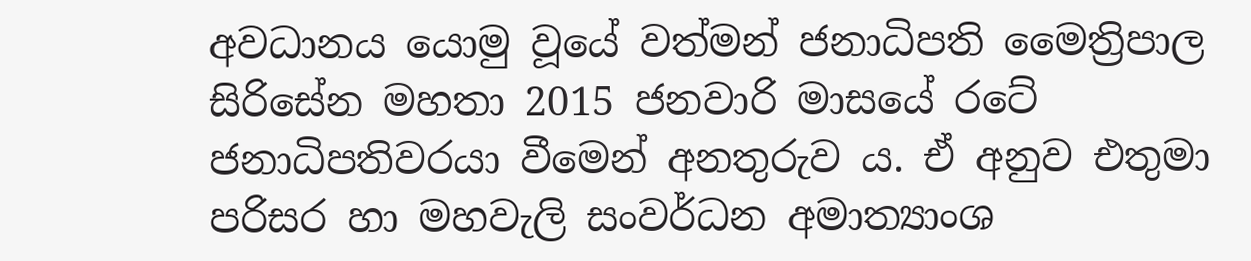අවධානය යොමු වූයේ වත්මන් ජනාධිපති මෛත්‍රිපාල සිරිසේන මහතා 2015 ජනවාරි මාසයේ රටේ ජනාධිපතිවරයා වීමෙන් අනතුරුව ය. ඒ අනුව එතුමා පරිසර හා මහවැලි සංවර්ධන අමාත්‍යාංශ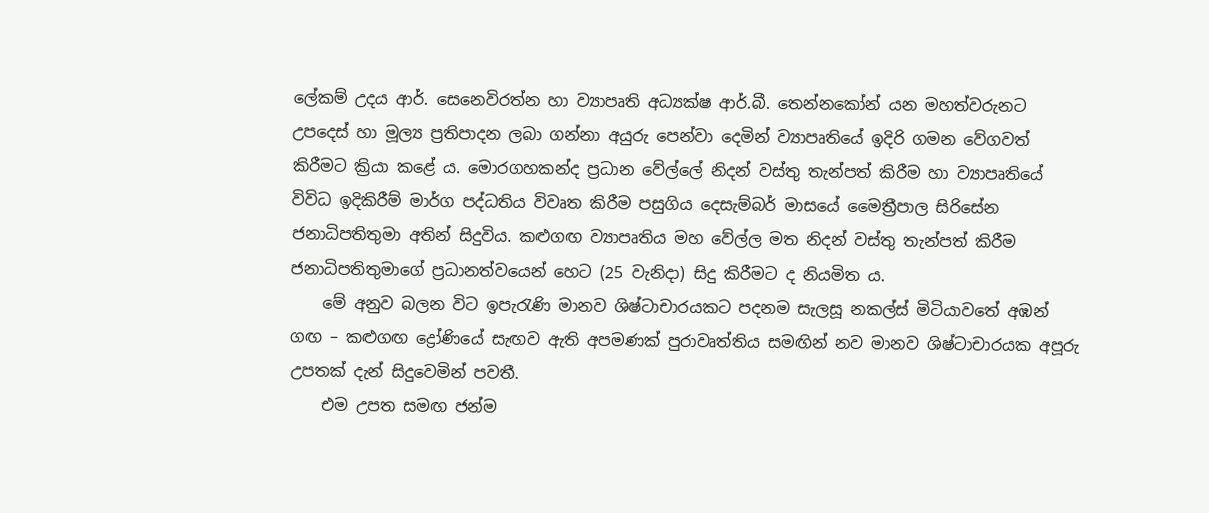ලේකම් උදය ආර්. සෙනෙවිරත්න හා ව්‍යාපෘති අධ්‍යක්ෂ ආර්.බී. තෙන්නකෝන් යන මහත්වරුනට උපදෙස් හා මූල්‍ය ප්‍රතිපාදන ලබා ගන්නා අයුරු පෙන්වා දෙමින් ව්‍යාපෘතියේ ඉදිරි ගමන වේගවත් කිරීමට ක්‍රියා කළේ ය. මොරගහකන්ද ප්‍රධාන වේල්ලේ නිදන් වස්තු තැන්පත් කිරීම හා ව්‍යාපෘතියේ විවිධ ඉදිකිරීම් මාර්ග පද්ධතිය විවෘත කිරීම පසුගිය දෙසැම්බර් මාසයේ මෛත්‍රීපාල සිරිසේන ජනාධිපතිතුමා අතින් සිදුවිය. කළුගඟ ව්‍යාපෘතිය මහ වේල්ල මත නිදන් වස්තු තැන්පත් කිරීම ජනාධිපතිතුමාගේ ප්‍රධානත්වයෙන් හෙට (25 වැනිදා) සිදු කිරීමට ද නියමිත ය.
    මේ අනුව බලන විට ඉපැරැණි මානව ශිෂ්ටාචාරයකට පදනම සැලසූ නකල්ස් මිටියාවතේ අඹන් ගඟ – කළුගඟ ද්‍රෝණියේ සැඟව ඇති අපමණක් පුරාවෘත්තිය සමඟින් නව මානව ශිෂ්ටාචාරයක අපූරු උපතක් දැන් සිදුවෙමින් පවතී.
    එම උපත සමඟ ජන්ම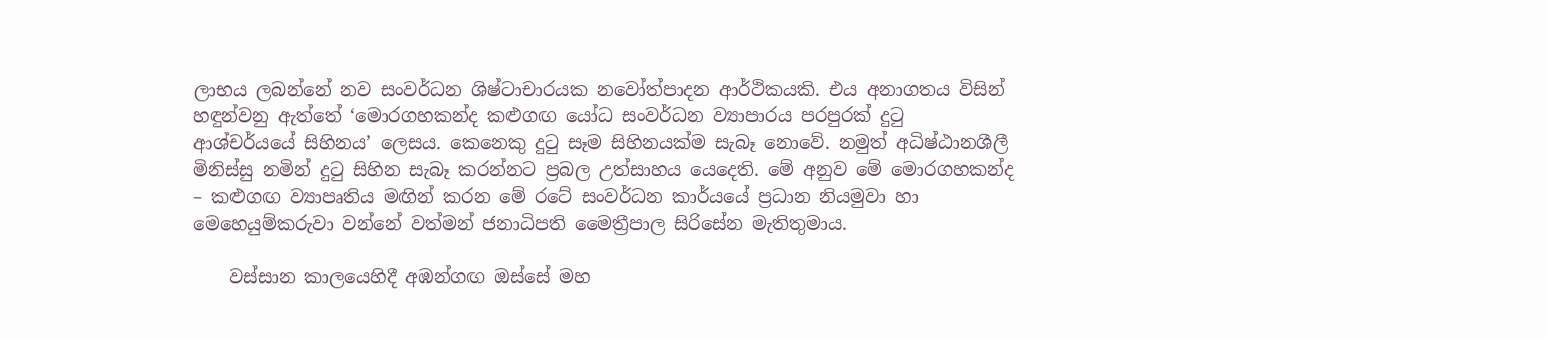ලාභය ලබන්නේ නව සංවර්ධන ශිෂ්ටාචාරයක නවෝත්පාදන ආර්ථික‍යකි. එය අනාගතය විසින් හඳුන්වනු ඇත්තේ ‘මොරගහකන්ද කළුගඟ යෝධ සංවර්ධන ව්‍යාපාරය පරපුරක් දුටු ආශ්චර්යයේ සිහිනය’ ලෙසය. කෙනෙකු දුටු සෑම සිහිනයක්ම සැබෑ නොවේ. නමුත් අධිෂ්ඨානශීලී මිනිස්සු නමින් දුටු සිහින සැබෑ කරන්නට ප්‍රබල උත්සාහය යෙදෙති. මේ අනුව මේ මොරගහකන්ද – කළුගඟ ව්‍යාපෘතිය මඟින් කරන මේ රටේ සංවර්ධන කාර්යයේ ප්‍රධාන නියමුවා හා මෙහෙයුම්කරුවා වන්නේ වත්මන් ජනාධිපති මෛත්‍රීපාල සිරිසේන මැතිතුමාය.

    වස්සාන කාලයෙහිදී අඹන්ගඟ ඔස්සේ මහ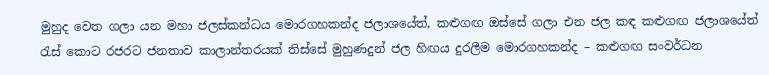මුහුද වෙත ගලා යන මහා ජලස්කන්ධය මොරගහකන්ද ජලාශයේත්, කළුගඟ ඔස්සේ ගලා එන ජල කඳ කළුගඟ ජලාශයේත් රැස් කොට රජරට ජනතාව කාලාන්තරයක් තිස්සේ මුහුණදුන් ජල හිඟය දුරලීම මොරගහකන්ද – කළුගඟ සංවර්ධන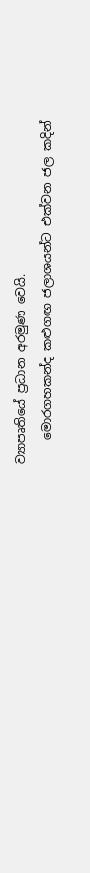ව්‍යාපෘතියේ ප්‍රධාන අරමුණ වෙයි.
    මොරගහකන්ද කළුගඟ ජලාශයන්ට එක්වන ජල කදින්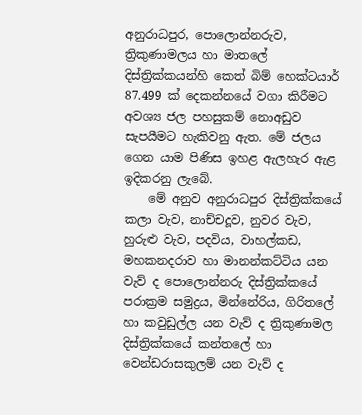අනුරාධපුර, පොලොන්නරුව, ත්‍රිකුණාමලය හා මාතලේ දිස්ත්‍රික්කයන්හි කෙත් බිම් හෙක්ටයාර් 87.499 ක් දෙකන්නයේ වගා කිරීමට අවශ්‍ය ජල පහසුකම් නොඅඩුව සැපයීමට හැකිවනු ඇත. මේ ජලය ගෙන යාම පිණිස ඉහළ ඇලහැර ඇළ ඉදිකරනු ලැබේ.
    මේ අනුව අනුරාධපුර දිස්ත්‍රික්කයේ කලා වැව, නාච්චදූව, නුවර වැව, හුරුළු වැව, පදවිය, වාහල්කඩ, මහකනදරාව හා මානන්කට්ටිය යන වැව් ද පොලොන්නරු දිස්ත්‍රික්කයේ පරාක්‍රම සමුද්‍රය, මින්නේරිය, ගිරිතලේ හා කවුඩුල්ල යන වැව් ද ත්‍රිකුණාමල දිස්ත්‍රික්කයේ කන්තලේ හා වෙන්ඩරාසකුලම් යන වැව් ද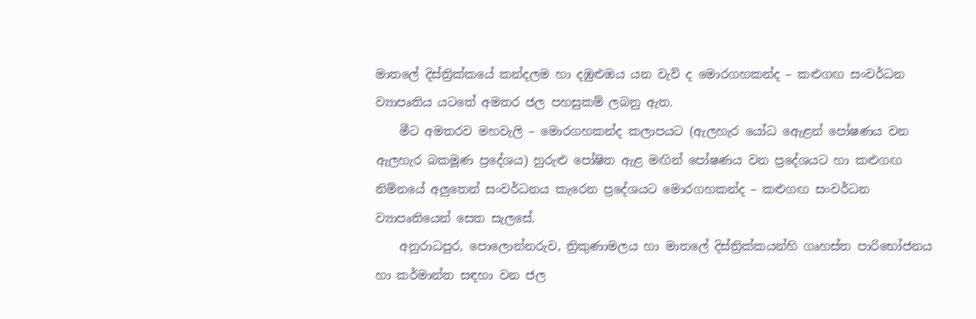මාතලේ දිස්ත්‍රික්කයේ කන්දලම හා දඹුළුඔය යන වැව් ද මොරගහකන්ද – කළුගඟ සංවර්ධන ව්‍යාපෘතිය යටතේ අමතර ජල පහසුකම් ලබනු ඇත.
    මීට අමතරව මහවැලි – මොරගහකන්ද කලාපයට (ඇලහැර යෝධ ඇ‍ෙළන් පෝෂණය වන ඇලහැර බකමූණ ප්‍රදේශය) හුරුළු පෝෂිත ඇළ මඟින් පෝෂණය වන ප්‍රදේශයට හා කළුගඟ නිම්නයේ අලුතෙන් සංවර්ධනය කැරෙන ප්‍රදේශයට මොරගහකන්ද – කළුගඟ සංවර්ධන ව්‍යාපෘතියෙන් සෙත සැලසේ.
    අනුරාධපුර, පොලොන්නරුව, ත්‍රිකුණාමලය හා මාතලේ දිස්ත්‍රික්කයන්හි ගෘහස්ත පාරිභෝජනය හා කර්මාන්ත සඳහා වන ජල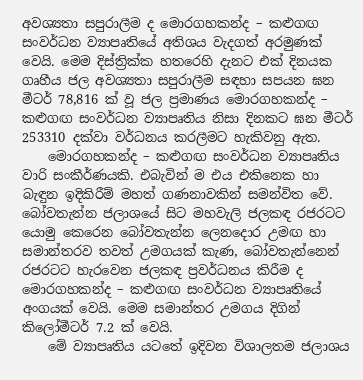අවශ්‍යතා සපුරාලීම ද මොරගහකන්ද – කළුගඟ සංවර්ධන ව්‍යාපෘතියේ අතිශය වැදගත් අරමුණක් වෙයි. මෙම දිස්ත්‍රික්ක හතරෙහි දැනට එක් දිනයක ගෘහීය ජල අවශ්‍යතා සපුරාලීම සඳහා සපයන ඝන මීටර් 78,816 ක් වූ ජල ප්‍රමාණය මොරගහකන්ද – කළුගඟ සංවර්ධන ව්‍යාපෘතිය නිසා දිනකට ඝන මීටර් 253310 දක්වා වර්ධනය කරලීමට හැකිවනු ඇත.
    මොරගහකන්ද – කළුගඟ සංවර්ධන ව්‍යාපෘතිය වාරි සංකීර්ණයකි. එබැවින් ම එය එකිනෙක හා බැඳුන ඉදිකිරීම් මහත් ගණනාවකින් සමන්විත වේ. බෝවතැන්න ජලාශයේ සිට මහවැලි ජලකඳ රජරටට යොමු කෙරෙන බෝවතැන්න ලෙනදොර උමඟ හා සමාන්තරව තවත් උමගයක් කැණ, බෝවතැන්නෙන් රජරටට හැරවෙන ජලකඳ ප්‍රවර්ධනය කිරීම ද මොරගහකන්ද – කළුගඟ සංවර්ධන ව්‍යාපෘතියේ අංගයක් වෙයි. මෙම සමාන්තර උමගය දිගින් කිලෝමීටර් 7.2 ක් වෙයි.
    මේ ව්‍යාපෘතිය යටතේ ඉදිවන විශාලතම ජලාශය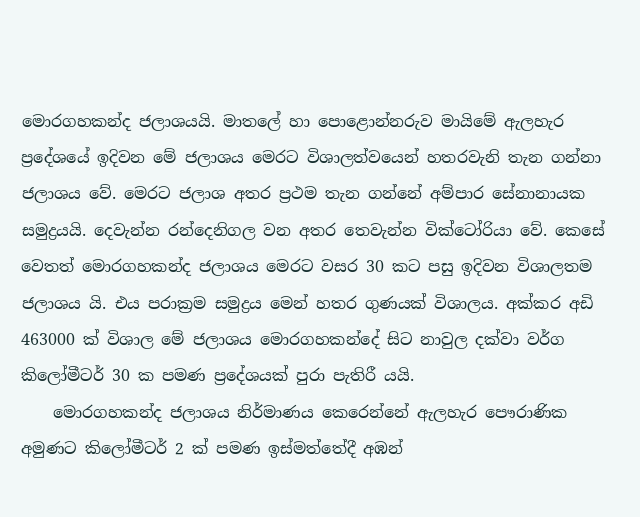මොරගහකන්ද ජලාශයයි. මාතලේ හා පොළොන්නරුව මායිමේ ඇලහැර ප්‍රදේශයේ ඉදිවන මේ ජලාශය මෙරට විශාලත්වයෙන් හතරවැනි තැන ගන්නා ජලාශය වේ. මෙරට ජලාශ අතර ප්‍රථම තැන ගන්නේ අම්පාර සේනානායක සමුද්‍රයයි. දෙවැන්න රන්දෙනිගල වන අතර තෙවැන්න වික්ටෝරියා වේ. කෙසේ වෙතත් මොරගහකන්ද ජලාශය මෙරට වසර 30 කට පසු ඉදිවන විශාලතම ජලාශය යි. එය පරාක්‍රම සමුද්‍රය මෙන් හතර ගුණයක් විශාලය. අක්කර අඩි 463000 ක් විශාල මේ ජලාශය මොරගහකන්දේ සිට නාවුල දක්වා වර්ග කිලෝමීටර් 30 ක පමණ ප්‍රදේශයක් පුරා පැතිරී යයි.
    මොරගහකන්ද ජලාශය නිර්මාණය කෙරෙන්නේ ඇලහැර පෞරාණික අමුණට කිලෝමීටර් 2 ක් පමණ ඉස්මත්තේදී අඹන්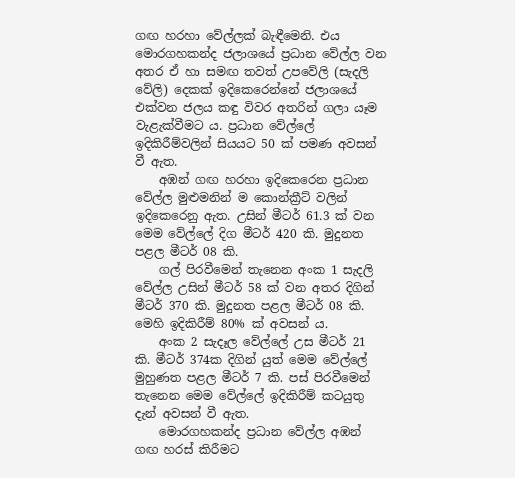ගඟ හරහා වේල්ලක් බැඳීමෙනි. එය මොරගහකන්ද ජලාශයේ ප්‍රධාන වේල්ල වන අතර ඒ හා සමඟ තවත් උපවේලි (සැදලි වේලි) දෙකක් ඉදිකෙරෙන්නේ ජලාශයේ එක්වන ජලය කඳු විවර අතරින් ගලා යෑම වැළැක්වීමට ය. ප්‍රධාන වේල්ලේ ඉදිකිරීම්වලින් සියයට 50 ක් පමණ අවසන් වී ඇත.
    අඹන් ගඟ හරහා ඉදිකෙරෙන ප්‍රධාන වේල්ල මුළුමනින් ම කොන්ක්‍රීට් වලින් ඉදිකෙරෙනු ඇත. උසින් මීටර් 61.3 ක් වන මෙම වේල්ලේ දිග මීටර් 420 කි. මුදුනත පළල මීටර් 08 කි.
    ගල් පිරවීමෙන් තැනෙන අංක 1 සැදලි වේල්ල උසින් මීටර් 58 ක් වන අතර දිගින් මීටර් 370 කි. මුදුනත පළල මීටර් 08 කි. මෙහි ඉදිකිරීම් 80% ක් අවසන් ය.
    අංක 2 සැදෑල වේල්ලේ උස මීටර් 21 කි. මීටර් 374ක දිගින් යුත් මෙම වේල්ලේ මුහුණත පළල මීටර් 7 කි. පස් පිරවීමෙන් තැනෙන මෙම වේල්ලේ ඉදිකිරීම් කටයුතු දැන් අවසන් වී ඇත.
    මොරගහකන්ද ප්‍රධාන වේල්ල අඹන් ගඟ හරස් කිරීමට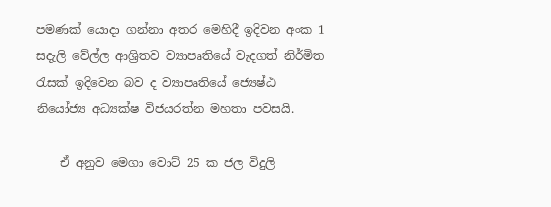පමණක් යොදා ගන්නා අතර මෙහිදී ඉදිවන අංක 1 සදැලි වේල්ල ආශ්‍රිතව ව්‍යාපෘතියේ වැදගත් නිර්මිත රැසක් ඉදිවෙන බව ද ව්‍යාපෘතියේ ජ්‍යෙෂ්ඨ නියෝජ්‍ය අධ්‍යක්ෂ විජයරත්න මහතා පවසයි.

    ඒ අනුව මෙගා වොට් 25 ක ජල විදුලි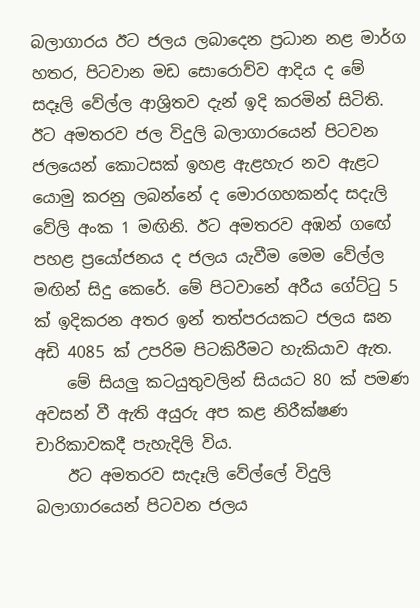බලාගාර‍ය ඊට ජලය ලබාදෙන ප්‍රධාන නළ මාර්ග හතර, පිටවාන මඩ සොරොව්ව ආදිය ද මේ සදෑලි වේල්ල ආශ්‍රිතව දැන් ඉදි කරමින් සිටිති. ඊට අමතරව ජල විදුලි බලාගාරයෙන් පිටවන ජලයෙන් කොටසක් ඉහළ ඇළහැර නව ඇළට යොමු කරනු ලබන්නේ ද මොරගහකන්ද සදැලි වේලි අංක 1 මඟිනි. ඊට අමතරව අඹන් ග‍ඟේ පහළ ප්‍රයෝජනය ද ජලය යැවීම මෙම වේල්ල මඟින් සිදු කෙරේ. මේ පිටවානේ අරීය ගේට්ටු 5 ක් ඉදිකරන අතර ඉන් තත්පරයකට ජලය ඝන අඩි 4085 ක් උපරිම පිටකිරීමට හැකියාව ඇත.
    මේ සියලු කටයුතුවලින් සියයට 80 ක් පමණ අවසන් වී ඇති අයුරු අප කළ නිරීක්ෂණ චාරිකාවකදී පැහැදිලි විය.
    ඊට අමතරව සැදෑලි වේල්ලේ විදුලි බලාගාරයෙන් පිටවන ජලය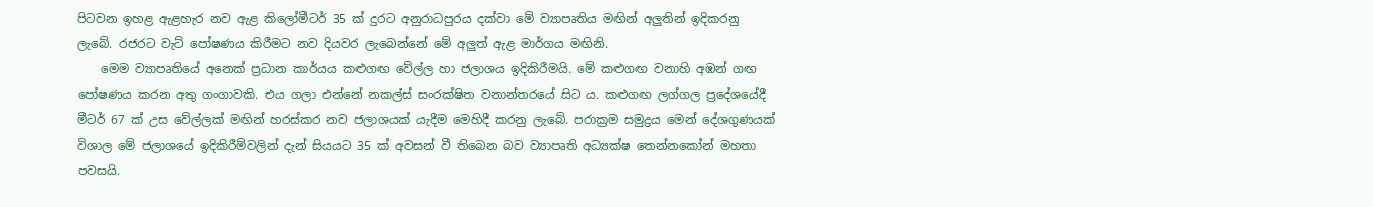පිටවන ඉහළ ඇළහැර නව ඇළ කිලෝමීටර් 35 ක් දුරට අනුරාධපුරය දක්වා මේ ව්‍යාපෘතිය මඟින් අලුතින් ඉදිකරනු ලැබේ. රජරට වැට් පෝෂණය කිරීමට නව දියවර ලැබෙන්නේ මේ අලුත් ඇළ මාර්ගය මඟිනි.
    මෙම ව්‍යාපෘතියේ අනෙක් ප්‍රධාන කාර්යය කළුගඟ වේල්ල හා ජලාශය ඉදිකිරීමයි. මේ කළුගඟ වනාහි අඹන් ගඟ පෝෂණය කරන අතු ගංගාවකි. එය ගලා එන්නේ නකල්ස් සංරක්ෂිත වනාන්තරයේ සිට ය. කළුගඟ ලග්ගල ප්‍රදේශයේදී මීටර් 67 ක් උස වේල්ලක් මඟින් හරස්කර නව ජලාශයක් යැදීම මෙහිදී කරනු ලැබේ. පරාක්‍රම සමුද්‍රය මෙන් දේශගුණයක් විශාල මේ ජලාශයේ ඉදිකිරීම්වලින් දැන් සියයට 35 ක් අවසන් වී තිබෙන බව ව්‍යාපෘති අධ්‍යක්ෂ තෙන්නකෝන් මහතා පවසයි.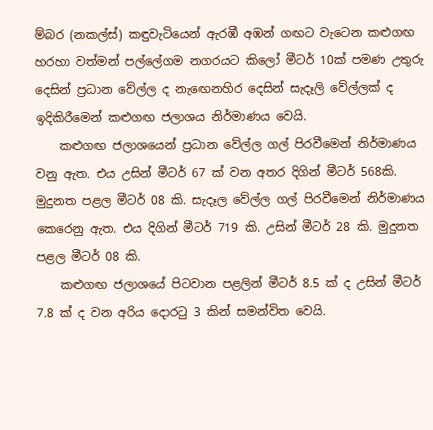ම්බර (නකල්ස්) කඳුවැටියෙන් ඇරඹී අඹන් ගඟට වැටෙන කළුගඟ හරහා වත්මන් පල්ලේගම නගරයට කිලෝ මීටර් 10ක් පමණ උතුරු දෙසින් ප්‍රධාන වේල්ල ද නැ‍ඟෙනහිර දෙසින් සැදෑලි වේල්ලක් ද ඉදිකිරීමෙන් කළුගඟ ජලාශය නිර්මාණය වෙයි.
    කළුගඟ ජලාශයෙන් ප්‍රධාන වේල්ල ගල් පිරවීමෙන් නිර්මාණය වනු ඇත. එය උසින් මීටර් 67 ක් වන අතර දිගින් මීටර් 568කි. මුදුනත පළල මීටර් 08 කි. සැදෑල වේල්ල ගල් පිරවීමෙන් නිර්මාණය කෙරෙනු ඇත. එය දිගින් මීටර් 719 කි. උසින් මීටර් 28 කි. මුදුනත පළල මීටර් 08 කි.
    කළුගඟ ජලාශයේ පිටවාන පළලින් මීටර් 8.5 ක් ද උසින් මීටර් 7.8 ක් ද වන අරිය දොරටු 3 කින් සමන්විත වෙයි.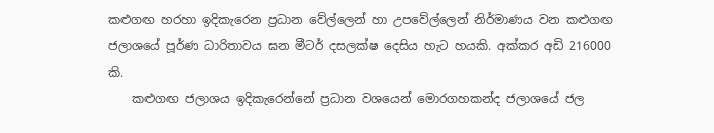කළුගඟ හරහා ඉදිකැරෙන ප්‍රධාන වේල්ලෙන් හා ‍උපවේල්ලෙන් නිර්මාණය වන කළුගඟ ජලාශයේ පූර්ණ ධාරිතාවය ඝන මීටර් දසලක්ෂ දෙසිය හැට හයකි. අක්කර අඩි 216000 කි.
    කළුගඟ ජලාශය ඉදිකැරෙන්නේ ප්‍රධාන වශයෙන් මොරගහකන්ද ජලාශයේ ජල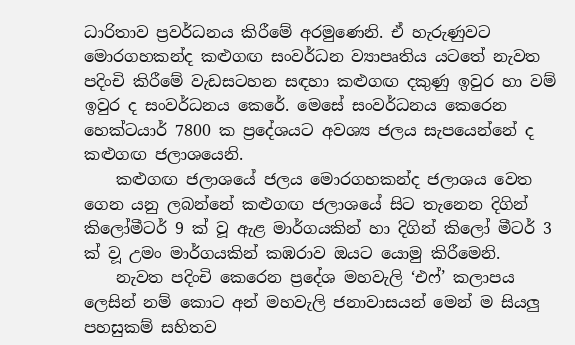ධාරිතාව ප්‍රවර්ධනය කිරීමේ අරමුණෙනි. ඒ හැරුණුවට මොරගහකන්ද කළුගඟ සංවර්ධන ව්‍යාපෘතිය යටතේ නැවත පදිංචි කිරීමේ වැඩසටහන සඳහා කළුගඟ දකුණු ඉවුර හා වම් ඉවුර ද සංවර්ධනය කෙරේ. මෙසේ සංවර්ධනය කෙරෙන හෙක්ටයාර් 7800 ක ප්‍රදේශයට අවශ්‍ය ජලය සැපයෙන්නේ ද කළුගඟ ජලාශයෙනි.
    කළුගඟ ජලාශයේ ජලය මොරගහකන්ද ජලාශය වෙත ගෙන යනු ලබන්නේ කළුගඟ ජලාශයේ සිට තැනෙන දිගින් කිලෝමීටර් 9 ක් වූ ඇළ මාර්ගයකින් හා දිගින් කිලෝ මීටර් 3 ක් ව‍ූ උමං මාර්ගයකින් කඹරාව ඔයට යොමු කිරීමෙනි.
    නැවත පදිංචි කෙරෙන ප්‍රදේශ මහවැලි ‘එෆ්’ කලාපය ලෙසින් නම් කොට අන් මහවැලි ජනාවාසයන් මෙන් ම සියලු පහසුකම් සහිතව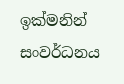ඉක්මනින් සංවර්ධනය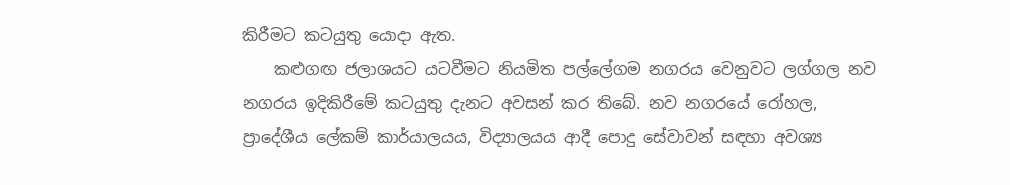කිරීමට කටයුතු යොදා ඇත.
    කළුගඟ ජලාශයට යටවීමට නියමිත පල්ලේගම නගරය වෙනුවට ලග්ගල නව නගරය ඉදිකිරීමේ කටයුතු දැනට අවසන් කර තිබේ. නව නගරයේ රෝහල, ප්‍රාදේශීය ලේකම් කාර්යාලයය, විද්‍යාලයය ආදී පොදු සේවාවන් සඳහා අවශ්‍ය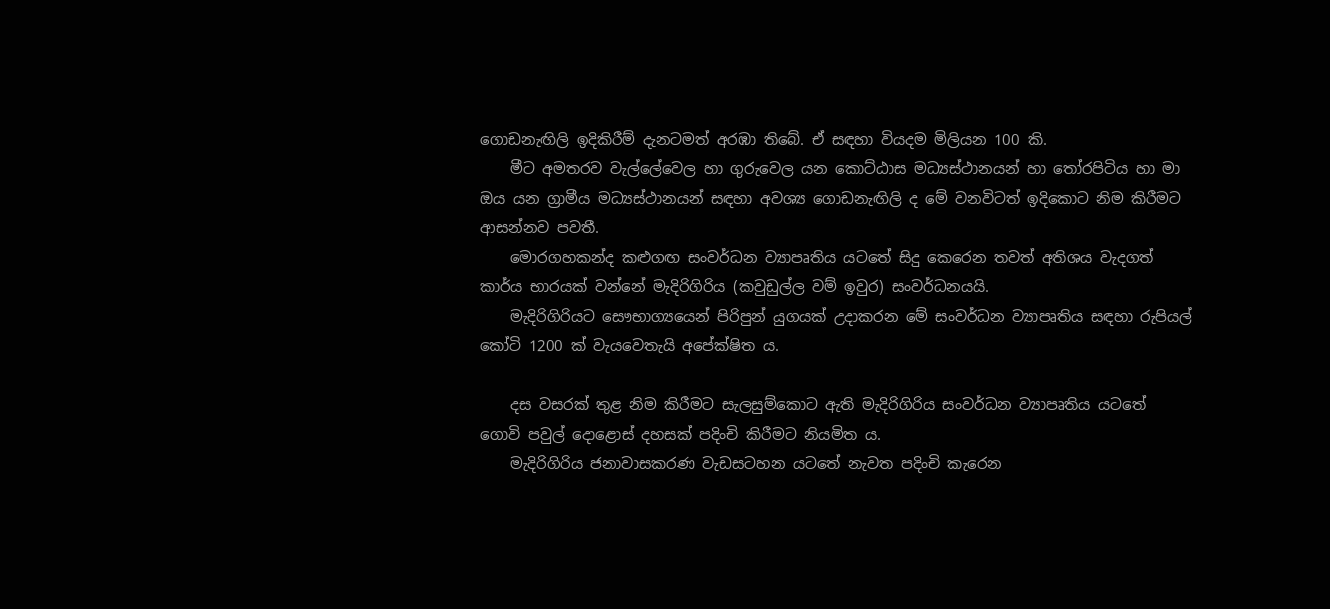ගොඩනැඟිලි ඉදිකිරීම් දැනටමත් අරඹා තිබේ. ඒ සඳහා වියදම මිලියන 100 කි.
    මීට අමතරව වැල්ලේවෙල හා ගුරුවෙල යන කොට්ඨාස මධ්‍යස්ථානයන් හා තෝරපිටිය හා මා ඔය යන ග්‍රාමීය මධ්‍යස්ථානයන් සඳහා අවශ්‍ය ගොඩනැඟිලි ද මේ වනවිටත් ඉදිකොට නිම කිරීමට ආසන්නව පවතී.
    මොරගහකන්ද කළුගඟ සංවර්ධන ව්‍යාපෘතිය යටතේ සිදු කෙරෙන තවත් අතිශය වැදගත් කාර්ය භාරයක් වන්නේ මැදිරිගිරිය (කවුඩුල්ල වම් ඉවුර) සංවර්ධනයයි.
    මැදිරිගිරියට සෞභාග්‍යයෙන් පිරිපුන් යුගයක් උදාකරන මේ සංවර්ධන ව්‍යාපෘතිය සඳහා රුපියල් කෝටි 1200 ක් වැයවෙතැයි අපේක්ෂිත ය.

    දස වසරක් තුළ නිම කිරීමට සැලසුම්කොට ඇති මැදිරිගිරිය සංවර්ධන ව්‍යාපෘතිය යටතේ ගොවි පවුල් දොළොස් දහසක් පදිංචි කිරීමට නියමිත ය.
    මැදිරිගිරිය ජනාවාසකරණ වැඩසටහන යටතේ නැවත පදිංචි කැරෙන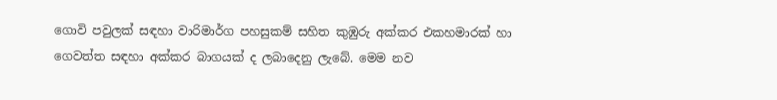ගොවි පවුලක් සඳහා වාරිමාර්ග පහසුකම් සහිත කුඹුරු අක්කර එකහමාරක් හා ගෙවත්ත සඳහා අක්කර බාගයක් ද ලබාදෙනු ලැබේ. මෙම නව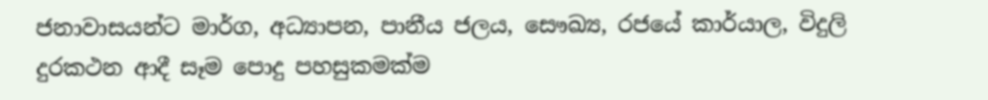ජනාවාසයන්ට මාර්ග, අධ්‍යාපන, පානීය ජලය, සෞඛ්‍ය, රජයේ කාර්යාල, විදුලි දුරකථන ආදී සෑම පොදු පහසුකමක්ම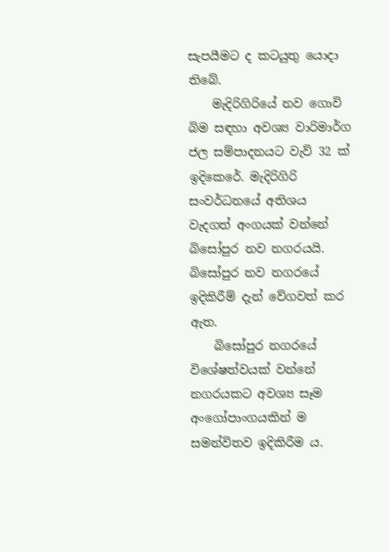සැපයීමට ද කටයුතු යොදා තිබේ.
    මැදිරිගිරියේ නව ගොවි බිම සඳහා අවශ්‍ය වාරිමාර්ග ජල සම්පාදනයට වැව් 32 ක් ඉදිකෙරේ. මැදිරිගිරි සංවර්ධනයේ අතිශය වැදගත් අංගයක් වන්නේ බිසෝපුර නව නගරයයි. බිසෝපුර නව නගරයේ ඉදිකිරීම් දැන් වේගවත් කර ඇත.
    බිසෝපුර නගරයේ විශේෂත්වයක් වන්නේ නගරයකට අවශ්‍ය සෑම අංගෝපාංගයකින් ම සමන්විතව ඉදිකිරීම ය.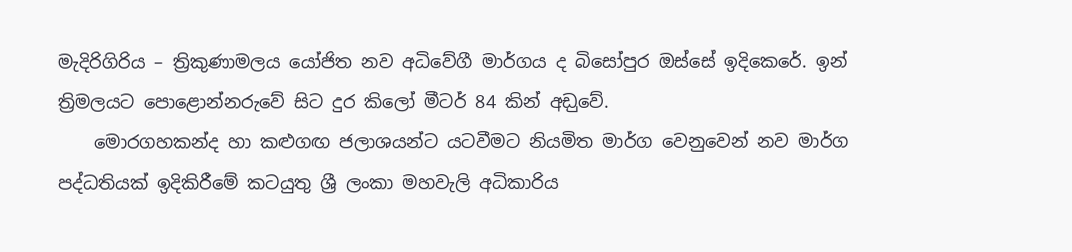මැදිරිගිරිය – ත්‍රිකුණාමලය යෝජිත නව අධිවේගී මාර්ගය ද බිසෝපුර ඔස්සේ ඉදිකෙරේ. ඉන් ත්‍රිමලයට පොළොන්නරුවේ සිට දුර කිලෝ මීටර් 84 කින් අඩ‍ුවේ.
    මොරගහකන්ද හා කළුගඟ ජලාශයන්ට යටවීමට නියමිත මාර්ග වෙනුවෙන් නව මාර්ග පද්ධතියක් ඉදිකිරීමේ කටයුතු ශ්‍රී ලංකා මහවැලි අධිකාරිය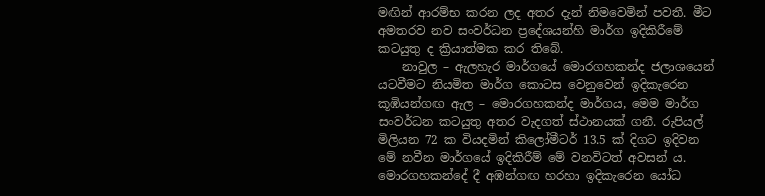මඟින් ආරම්භ කරන ලද අතර දැන් නිමවෙමින් පවතී. මීට අමතරව නව සංවර්ධන ප්‍රදේශයන්හි මාර්ග ඉදිකිරීමේ කටයුතු ද ක්‍රියාත්මක කර තිබේ.
    නාවුල – ඇලහැර මාර්ගයේ මොරගහකන්ද ජලාශයෙන් යටවීමට නියමිත මාර්ග කොටස වෙනුවෙන් ඉදිකැරෙන කූඹියන්ගඟ ඇල – මොරගහකන්ද මාර්ගය, මෙම මාර්ග සංවර්ධන කටයුතු අතර වැදගත් ස්ථානයක් ගනී. රුපියල් මිලියන 72 ක වියදමින් කිලෝමීටර් 13.5 ක් දිගට ඉදිවන මේ නවීන මාර්ගයේ ඉදිකිරීම් මේ වනවිටත් අවසන් ය. මොරගහකන්දේ දී අඹන්ගඟ හරහා ඉදිකැරෙන යෝධ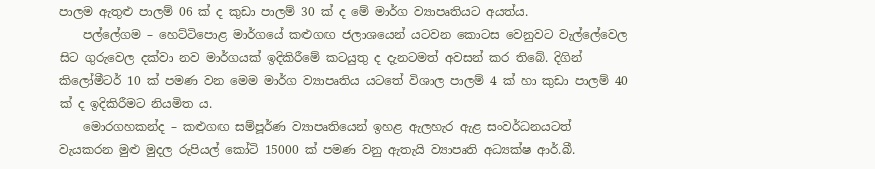පාලම ඇතුළු පාලම් 06 ක් ද කුඩා පාලම් 30 ක් ද මේ මාර්ග ව්‍යාපෘතියට අයත්ය.
    පල්ලේගම – හෙට්ටිපොළ මාර්ගයේ කළුගඟ ජලාශයෙන් යටවන කොටස වෙනුවට වැල්ලේවෙල සිට ගුරුවෙල දක්වා නව මාර්ගයක් ඉදිකිරීමේ කටයුතු ද දැනටමත් අවසන් කර තිබේ. දිගින් කිලෝමීටර් 10 ක් පමණ වන මෙම මාර්ග ව්‍යාපෘතිය යටතේ විශාල පාලම් 4 ක් හා කුඩා පාලම් 40 ක් ද ඉදිකිරීමට නියමිත ය.
    මොරගහකන්ද – කළුගඟ සම්පූර්ණ ව්‍යාපෘතියෙන් ඉහළ ඇලහැර ඇළ සංවර්ධනයටත් වැයකරන මුළු මුදල රුපියල් කෝටි 15000 ක් පමණ වනු ඇතැයි ව්‍යාපෘති අධ්‍යක්ෂ ආර්.බී.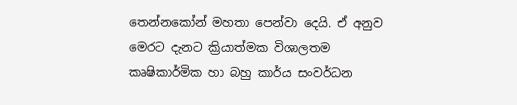තෙන්නකෝන් මහතා පෙන්වා දෙයි. ඒ අනුව මෙරට දැනට ක්‍රියාත්මක විශාලතම කෘෂිකාර්මික හා බහු කාර්ය සංවර්ධන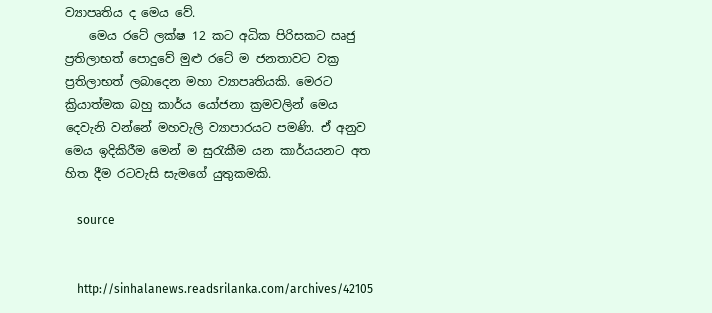ව්‍යාපෘතිය ද මෙය වේ.
    මෙය රටේ ලක්ෂ 12 කට අධික පිරිසකට ඍජු ප්‍රතිලාභත් පොදුවේ මුළු රටේ ම ජනතාවට වක්‍ර ප්‍රතිලාභත් ලබාදෙන මහා ව්‍යාපෘතියකි. මෙරට ක්‍රියාත්මක බහු කාර්ය යෝජනා ක්‍රමවලින් මෙය දෙවැනි වන්නේ මහවැලි ව්‍යාපාරයට පමණි. ඒ අනුව මෙය ඉදිකිරීම මෙන් ම සුරැකීම යන කාර්යයනට අත හිත දීම රටවැසි සැමගේ යුතුකමකි.

    source


    http://sinhalanews.readsrilanka.com/archives/42105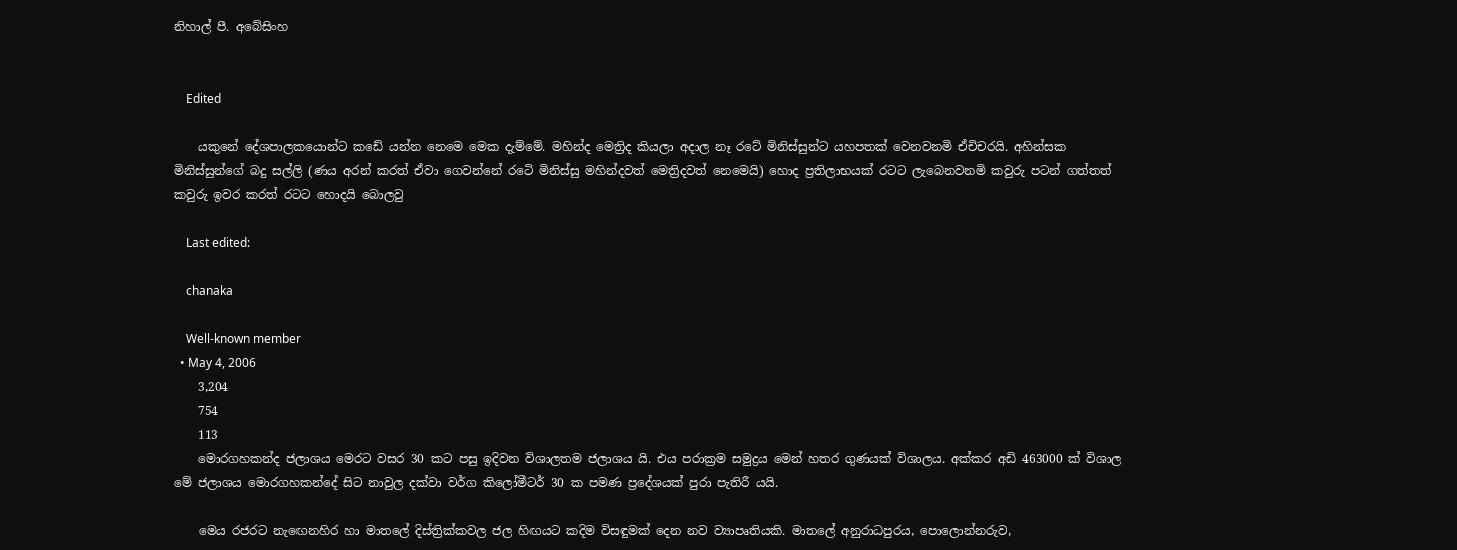නිහාල් පී. අබේසිංහ


    Edited

    යකුනේ දේශපාලකයොන්ට කඩේ යන්න නෙමෙ මෙක දැම්මේ. මහින්ද මෙත්‍රිද කියලා අදාල නෑ රටේ මිනිස්සුන්ට යහපතක් වෙනවනමි ඒචිචරයි. අහින්සක මිනිස්සුන්ගේ බදු සල්ලි (ණය අරන් කරත් ඒවා ගෙවන්නේ රටෙි මිනිස්සු මහින්දවත් මෙත්‍රිදවත් නෙමෙයි) හොද ප්‍රතිලාභයක් රටට ලැබෙනවනමි කවුරු පටන් ගත්තත් කවුරු ඉවර කරත් රටට හොදයි බොලවු

    Last edited:

    chanaka

    Well-known member
  • May 4, 2006
    3,204
    754
    113
    මොරගහකන්ද ජලාශය මෙරට වසර 30 කට පසු ඉදිවන විශාලතම ජලාශය යි. එය පරාක්‍රම සමුද්‍රය මෙන් හතර ගුණයක් විශාලය. අක්කර අඩි 463000 ක් විශාල මේ ජලාශය මොරගහකන්දේ සිට නාවුල දක්වා වර්ග කිලෝමීටර් 30 ක පමණ ප්‍රදේශයක් පුරා පැතිරී යයි.

    මෙය රජරට නැ‍ඟෙනහිර හා මාතලේ දිස්ත්‍රික්කවල ජල හිඟයට කදිම විසඳුමක් දෙන නව ව්‍යාපෘතියකි. මාතලේ අනුරාධපුරය, පොලොන්නරුව,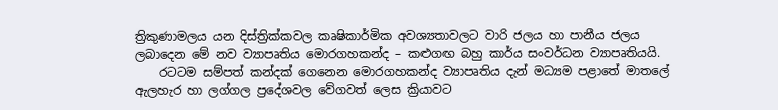ත්‍රිකුණාමලය යන දිස්ත්‍රික්කවල කෘෂිකාර්මික අවශ්‍යතාවලට වාරි ජලය හා පානීය ජලය ලබාදෙන මේ නව ව්‍යාපෘතිය මොරගහකන්ද – කළුගඟ බහු කාර්ය සංවර්ධන ව්‍යාප‍ෘතියයි.
    රටටම සම්පත් කන්දක් ගෙනෙන මොරගහකන්ද ව්‍යාපෘතිය දැන් මධ්‍යම පළාතේ මාතලේ ඇලහැර හා ලග්ගල ප්‍රදේශවල වේගවත් ලෙස ක්‍රියාවට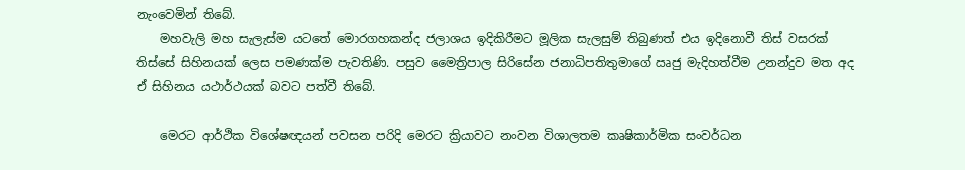නැංවෙමින් තිබේ.
    මහවැලි මහ සැලැස්ම යටතේ මොරගහකන්ද ජලාශය ඉදිකිරීමට මූලික සැලසුම් තිබුණත් එය ඉදිනොවී තිස් වසරක් තිස්සේ සිහිනයක් ලෙස පමණක්ම පැවතිණි. පසුව මෛත්‍රිපාල සිරිසේන ජනාධිපතිතුමාගේ ඍජු මැදිහත්වීම උනන්දුව මත අද ඒ සිහිනය යථාර්ථයක් බවට පත්වී තිබේ.

    මෙරට ආර්ථික විශේෂඥයන් පවසන පරිදි මෙරට ක්‍රියාවට නංවන විශාලතම කෘෂිකාර්මික සංවර්ධන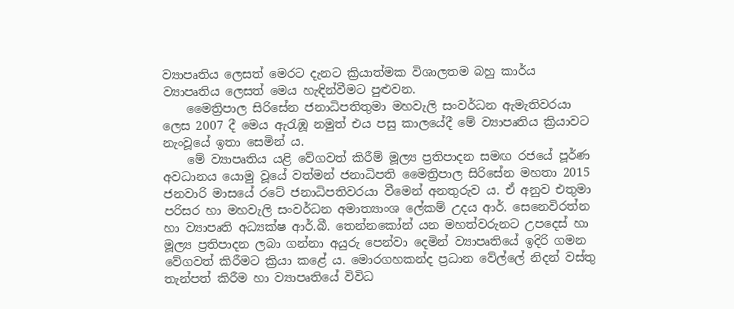ව්‍යාපෘතිය ලෙසත් මෙරට දැනට ක්‍රියාත්මක විශාලතම බහු කාර්ය ව්‍යාපෘතිය ලෙසත් මෙය හැඳින්වීමට පුළුවන.
    මෛත්‍රිපාල සිරිසේන ජනාධිපතිතුමා මහවැලි සංවර්ධන ඇමැතිවරයා ලෙස 2007 දී මෙය ඇරැඹූ නමුත් එය පසු කාලයේදී මේ ව්‍යාපෘතිය ක්‍රියාවට නැංවූයේ ඉතා සෙමින් ය.
    මේ ව්‍යාප‍ෘතිය යළි වේගවත් කිරීම් මූල්‍ය ප්‍රතිපාදන සමඟ රජයේ පූර්ණ අවධානය යොමු වූයේ වත්මන් ජනාධිපති මෛත්‍රිපාල සිරිසේන මහතා 2015 ජනවාරි මාසයේ රටේ ජනාධිපතිවරයා වීමෙන් අනතුරුව ය. ඒ අනුව එතුමා පරිසර හා මහවැලි සංවර්ධන අමාත්‍යාංශ ලේකම් උදය ආර්. සෙනෙවිරත්න හා ව්‍යාපෘති අධ්‍යක්ෂ ආර්.බී. තෙන්නකෝන් යන මහත්වරුනට උපදෙස් හා මූල්‍ය ප්‍රතිපාදන ලබා ගන්නා අයුරු පෙන්වා දෙමින් ව්‍යාපෘතියේ ඉදිරි ගමන වේගවත් කිරීමට ක්‍රියා කළේ ය. මොරගහකන්ද ප්‍රධාන වේල්ලේ නිදන් වස්තු තැන්පත් කිරීම හා ව්‍යාපෘතියේ විවිධ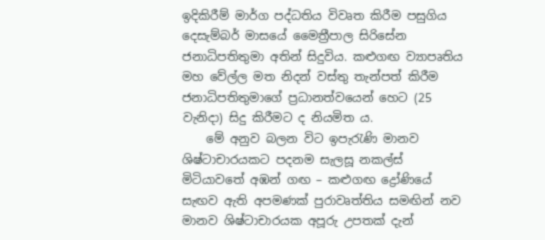ඉදිකිරීම් මාර්ග පද්ධතිය විවෘත කිරීම පසුගිය දෙසැම්බර් මාසයේ මෛත්‍රීපාල සිරිසේන ජනාධිපතිතුමා අතින් සිදුවිය. කළුගඟ ව්‍යාපෘතිය මහ වේල්ල මත නිදන් වස්තු තැන්පත් කිරීම ජනාධිපතිතුමාගේ ප්‍රධානත්වයෙන් හෙට (25 වැනිදා) සිදු කිරීමට ද නියමිත ය.
    මේ අනුව බලන විට ඉපැරැණි මානව ශිෂ්ටාචාරයකට පදනම සැලසූ නකල්ස් මිටියාවතේ අඹන් ගඟ – කළුගඟ ද්‍රෝණියේ සැඟව ඇති අපමණක් පුරාවෘත්තිය සමඟින් නව මානව ශිෂ්ටාචාරයක අපූරු උපතක් දැන්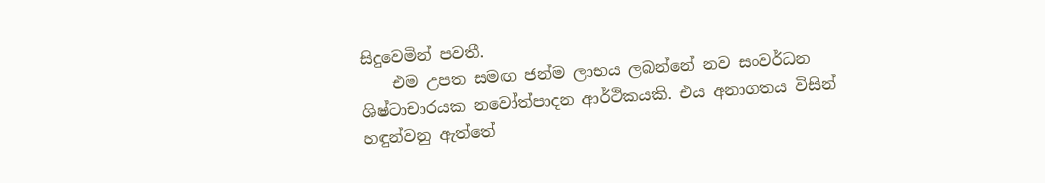සිදුවෙමින් පවතී.
    එම උපත සමඟ ජන්ම ලාභය ලබන්නේ නව සංවර්ධන ශිෂ්ටාචාරයක නවෝත්පාදන ආර්ථික‍යකි. එය අනාගතය විසින් හඳුන්වනු ඇත්තේ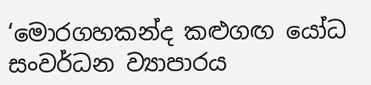‘මොරගහකන්ද කළුගඟ යෝධ සංවර්ධන ව්‍යාපාරය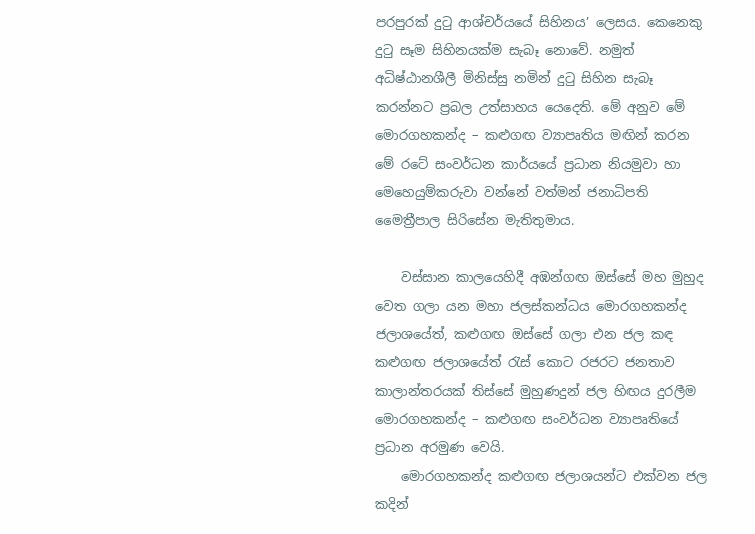පරපුරක් දුටු ආශ්චර්යයේ සිහිනය’ ලෙසය. කෙනෙකු දුටු සෑම සිහිනයක්ම සැබෑ නොවේ. නමුත් අධිෂ්ඨානශීලී මිනිස්සු නමින් දුටු සිහින සැබෑ කරන්නට ප්‍රබල උත්සාහය යෙදෙති. මේ අනුව මේ මොරගහකන්ද – කළුගඟ ව්‍යාපෘතිය මඟින් කරන මේ රටේ සංවර්ධන කාර්යයේ ප්‍රධාන නියමුවා හා මෙහෙයුම්කරුවා වන්නේ වත්මන් ජනාධිපති මෛත්‍රීපාල සිරිසේන මැතිතුමාය.

    වස්සාන කාලයෙහිදී අඹන්ගඟ ඔස්සේ මහ මුහුද වෙත ගලා යන මහා ජලස්කන්ධය මොරගහකන්ද ජලාශයේත්, කළුගඟ ඔස්සේ ගලා එන ජල කඳ කළුගඟ ජලාශයේත් රැස් කොට රජරට ජනතාව කාලාන්තරයක් තිස්සේ මුහුණදුන් ජල හිඟය දුරලීම මොරගහකන්ද – කළුගඟ සංවර්ධන ව්‍යාපෘතියේ ප්‍රධාන අරමුණ වෙයි.
    මොරගහකන්ද කළුගඟ ජලාශයන්ට එක්වන ජල කදින්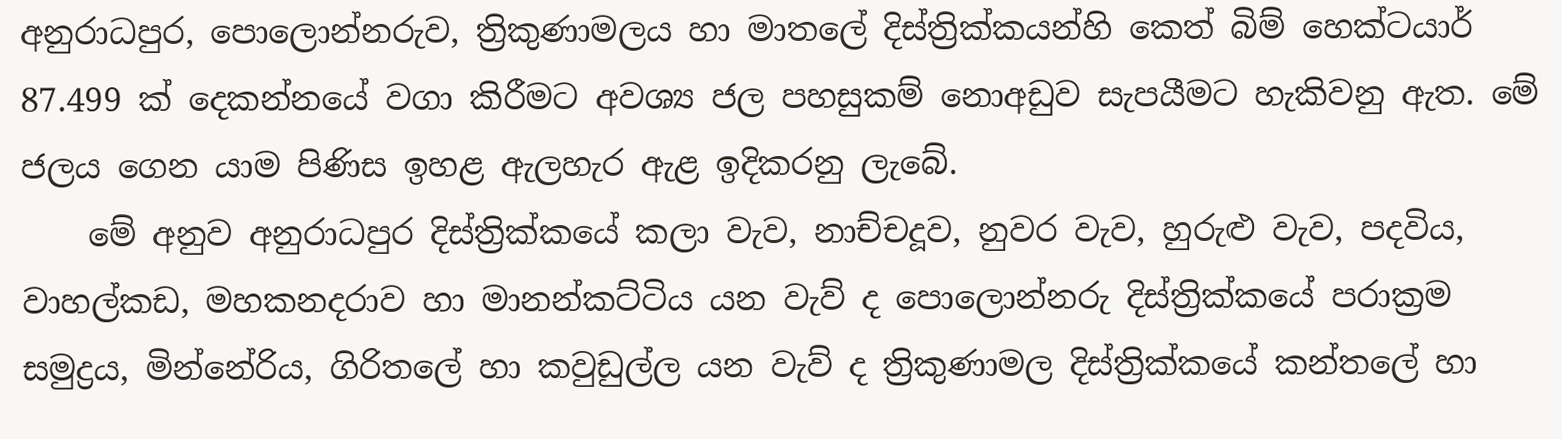අනුරාධපුර, පොලොන්නරුව, ත්‍රිකුණාමලය හා මාතලේ දිස්ත්‍රික්කයන්හි කෙත් බිම් හෙක්ටයාර් 87.499 ක් දෙකන්නයේ වගා කිරීමට අවශ්‍ය ජල පහසුකම් නොඅඩුව සැපයීමට හැකිවනු ඇත. මේ ජලය ගෙන යාම පිණිස ඉහළ ඇලහැර ඇළ ඉදිකරනු ලැබේ.
    මේ අනුව අනුරාධපුර දිස්ත්‍රික්කයේ කලා වැව, නාච්චදූව, නුවර වැව, හුරුළු වැව, පදවිය, වාහල්කඩ, මහකනදරාව හා මානන්කට්ටිය යන වැව් ද පොලොන්නරු දිස්ත්‍රික්කයේ පරාක්‍රම සමුද්‍රය, මින්නේරිය, ගිරිතලේ හා කවුඩුල්ල යන වැව් ද ත්‍රිකුණාමල දිස්ත්‍රික්කයේ කන්තලේ හා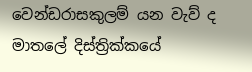වෙන්ඩරාසකුලම් යන වැව් ද මාතලේ දිස්ත්‍රික්කයේ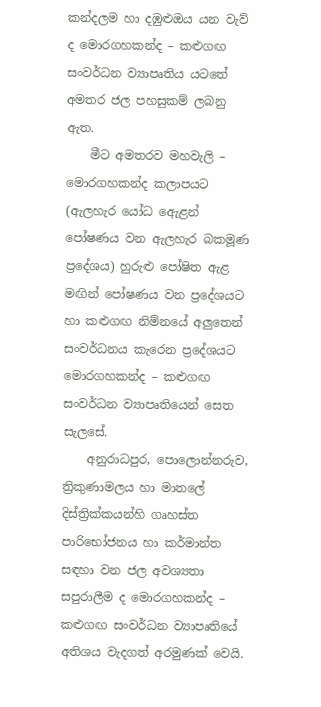කන්දලම හා දඹුළුඔය යන වැව් ද මොරගහකන්ද – කළුගඟ සංවර්ධන ව්‍යාපෘතිය යටතේ අමතර ජල පහසුකම් ලබනු ඇත.
    මීට අමතරව මහවැලි – මොරගහකන්ද කලාපයට (ඇලහැර යෝධ ඇ‍ෙළන් පෝෂණය වන ඇලහැර බකමූණ ප්‍රදේශය) හුරුළු පෝෂිත ඇළ මඟින් පෝෂණය වන ප්‍රදේශයට හා කළුගඟ නිම්නයේ අලුතෙන් සංවර්ධනය කැරෙන ප්‍රදේශයට මොරගහකන්ද – කළුගඟ සංවර්ධන ව්‍යාපෘතියෙන් සෙත සැලසේ.
    අනුරාධපුර, පොලොන්නරුව, ත්‍රිකුණාමලය හා මාතලේ දිස්ත්‍රික්කයන්හි ගෘහස්ත පාරිභෝජනය හා කර්මාන්ත සඳහා වන ජල අවශ්‍යතා සපුරාලීම ද මොරගහකන්ද – කළුගඟ සංවර්ධන ව්‍යාපෘතියේ අතිශය වැදගත් අරමුණක් වෙයි.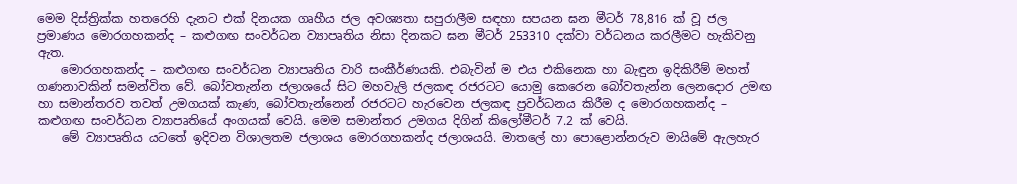මෙම දිස්ත්‍රික්ක හතරෙහි දැනට එක් දිනයක ගෘහීය ජල අවශ්‍යතා සපුරාලීම සඳහා සපයන ඝන මීටර් 78,816 ක් වූ ජල ප්‍රමාණය මොරගහකන්ද – කළුගඟ සංවර්ධන ව්‍යාපෘතිය නිසා දිනකට ඝන මීටර් 253310 දක්වා වර්ධනය කරලීමට හැකිවනු ඇත.
    මොරගහකන්ද – කළුගඟ සංවර්ධන ව්‍යාපෘතිය වාරි සංකීර්ණයකි. එබැවින් ම එය එකිනෙක හා බැඳුන ඉදිකිරීම් මහත් ගණනාවකින් සමන්විත වේ. බෝවතැන්න ජලාශයේ සිට මහවැලි ජලකඳ රජරටට යොමු කෙරෙන බෝවතැන්න ලෙනදොර උමඟ හා සමාන්තරව තවත් උමගයක් කැණ, බෝවතැන්නෙන් රජරටට හැරවෙන ජලකඳ ප්‍රවර්ධනය කිරීම ද මොරගහකන්ද – කළුගඟ සංවර්ධන ව්‍යාපෘතියේ අංගයක් වෙයි. මෙම සමාන්තර උමගය දිගින් කිලෝමීටර් 7.2 ක් වෙයි.
    මේ ව්‍යාපෘතිය යටතේ ඉදිවන විශාලතම ජලාශය මොරගහකන්ද ජලාශයයි. මාතලේ හා පොළොන්නරුව මායිමේ ඇලහැර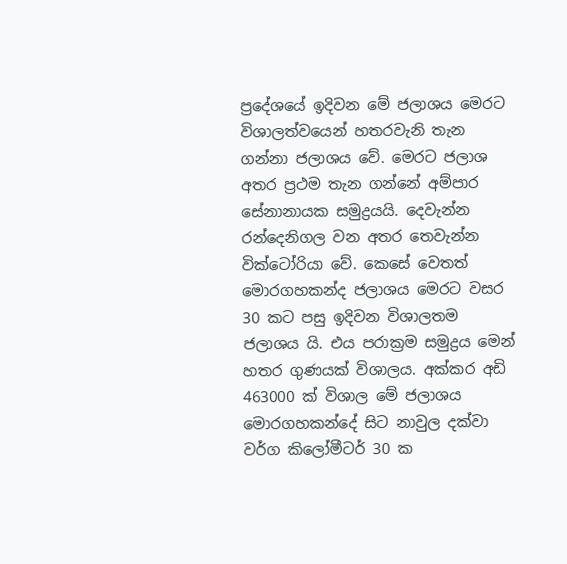ප්‍රදේශයේ ඉදිවන මේ ජලාශය මෙරට විශාලත්වයෙන් හතරවැනි තැන ගන්නා ජලාශය වේ. මෙරට ජලාශ අතර ප්‍රථම තැන ගන්නේ අම්පාර සේනානායක සමුද්‍රයයි. දෙවැන්න රන්දෙනිගල වන අතර තෙවැන්න වික්ටෝරියා වේ. කෙසේ වෙතත් මොරගහකන්ද ජලාශය මෙරට වසර 30 කට පසු ඉදිවන විශාලතම ජලාශය යි. එය පරාක්‍රම සමුද්‍රය මෙන් හතර ගුණයක් විශාලය. අක්කර අඩි 463000 ක් විශාල මේ ජලාශය මොරගහකන්දේ සිට නාවුල දක්වා වර්ග කිලෝමීටර් 30 ක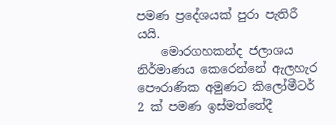පමණ ප්‍රදේශයක් පුරා පැතිරී යයි.
    මොරගහකන්ද ජලාශය නිර්මාණය කෙරෙන්නේ ඇලහැර පෞරාණික අමුණට කිලෝමීටර් 2 ක් පමණ ඉස්මත්තේදී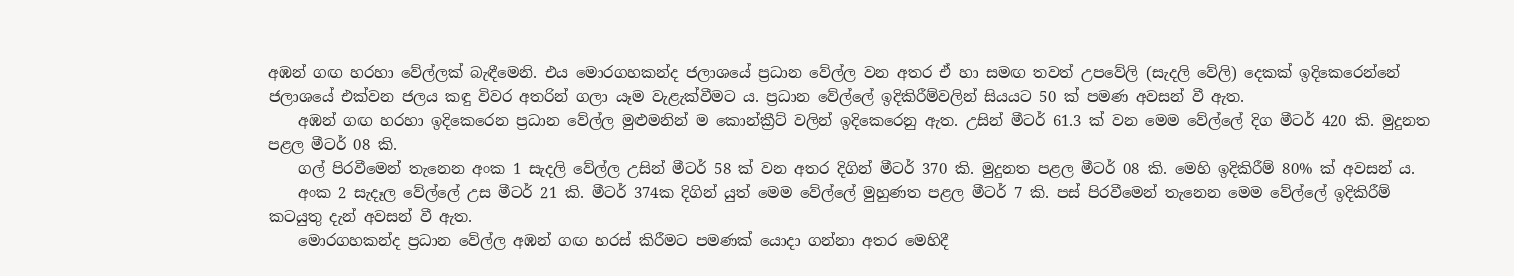අඹන් ගඟ හරහා වේල්ලක් බැඳීමෙනි. එය මොරගහකන්ද ජලාශයේ ප්‍රධාන වේල්ල වන අතර ඒ හා සමඟ තවත් උපවේලි (සැදලි වේලි) දෙකක් ඉදිකෙරෙන්නේ ජලාශයේ එක්වන ජලය කඳු විවර අතරින් ගලා යෑම වැළැක්වීමට ය. ප්‍රධාන වේල්ලේ ඉදිකිරීම්වලින් සියයට 50 ක් පමණ අවසන් වී ඇත.
    අඹන් ගඟ හරහා ඉදිකෙරෙන ප්‍රධාන වේල්ල මුළුමනින් ම කොන්ක්‍රීට් වලින් ඉදිකෙරෙනු ඇත. උසින් මීටර් 61.3 ක් වන මෙම වේල්ලේ දිග මීටර් 420 කි. මුදුනත පළල මීටර් 08 කි.
    ගල් පිරවීමෙන් තැනෙන අංක 1 සැදලි වේල්ල උසින් මීටර් 58 ක් වන අතර දිගින් මීටර් 370 කි. මුදුනත පළල මීටර් 08 කි. මෙහි ඉදිකිරීම් 80% ක් අවසන් ය.
    අංක 2 සැදෑල වේල්ලේ උස මීටර් 21 කි. මීටර් 374ක දිගින් යුත් මෙම වේල්ලේ මුහුණත පළල මීටර් 7 කි. පස් පිරවීමෙන් තැනෙන මෙම වේල්ලේ ඉදිකිරීම් කටයුතු දැන් අවසන් වී ඇත.
    මොරගහකන්ද ප්‍රධාන වේල්ල අඹන් ගඟ හරස් කිරීමට පමණක් යොදා ගන්නා අතර මෙහිදී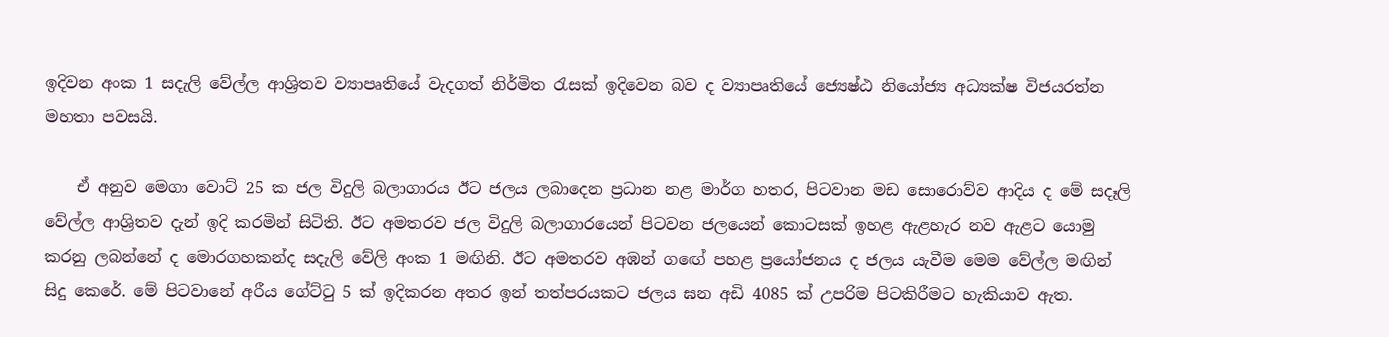ඉදිවන අංක 1 සදැලි වේල්ල ආශ්‍රිතව ව්‍යාපෘතියේ වැදගත් නිර්මිත රැසක් ඉදිවෙන බව ද ව්‍යාපෘතියේ ජ්‍යෙෂ්ඨ නියෝජ්‍ය අධ්‍යක්ෂ විජයරත්න මහතා පවසයි.

    ඒ අනුව මෙගා වොට් 25 ක ජල විදුලි බලාගාර‍ය ඊට ජලය ලබාදෙන ප්‍රධාන නළ මාර්ග හතර, පිටවාන මඩ සොරොව්ව ආදිය ද මේ සදෑලි වේල්ල ආශ්‍රිතව දැන් ඉදි කරමින් සිටිති. ඊට අමතරව ජල විදුලි බලාගාරයෙන් පිටවන ජලයෙන් කොටසක් ඉහළ ඇළහැර නව ඇළට යොමු කරනු ලබන්නේ ද මොරගහකන්ද සදැලි වේලි අංක 1 මඟිනි. ඊට අමතරව අඹන් ග‍ඟේ පහළ ප්‍රයෝජනය ද ජලය යැවීම මෙම වේල්ල මඟින් සිදු කෙරේ. මේ පිටවානේ අරීය ගේට්ටු 5 ක් ඉදිකරන අතර ඉන් තත්පරයකට ජලය ඝන අඩි 4085 ක් උපරිම පිටකිරීමට හැකියාව ඇත.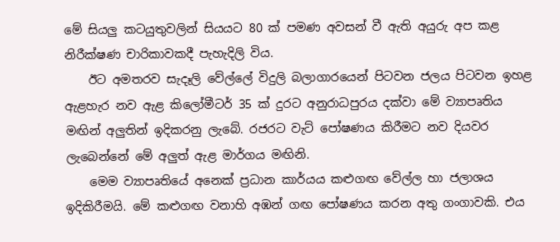මේ සියලු කටයුතුවලින් සියයට 80 ක් පමණ අවසන් වී ඇති අයුරු අප කළ නිරීක්ෂණ චාරිකාවකදී පැහැදිලි විය.
    ඊට අමතරව සැදෑලි වේල්ලේ විදුලි බලාගාරයෙන් පිටවන ජලය පිටවන ඉහළ ඇළහැර නව ඇළ කිලෝමීටර් 35 ක් දුරට අනුරාධපුරය දක්වා මේ ව්‍යාපෘතිය මඟින් අලුතින් ඉදිකරනු ලැබේ. රජරට වැට් පෝෂණය කිරීමට නව දියවර ලැබෙන්නේ මේ අලුත් ඇළ මාර්ගය මඟිනි.
    මෙම ව්‍යාපෘතියේ අනෙක් ප්‍රධාන කාර්යය කළුගඟ වේල්ල හා ජලාශය ඉදිකිරීමයි. මේ කළුගඟ වනාහි අඹන් ගඟ පෝෂණය කරන අතු ගංගාවකි. එය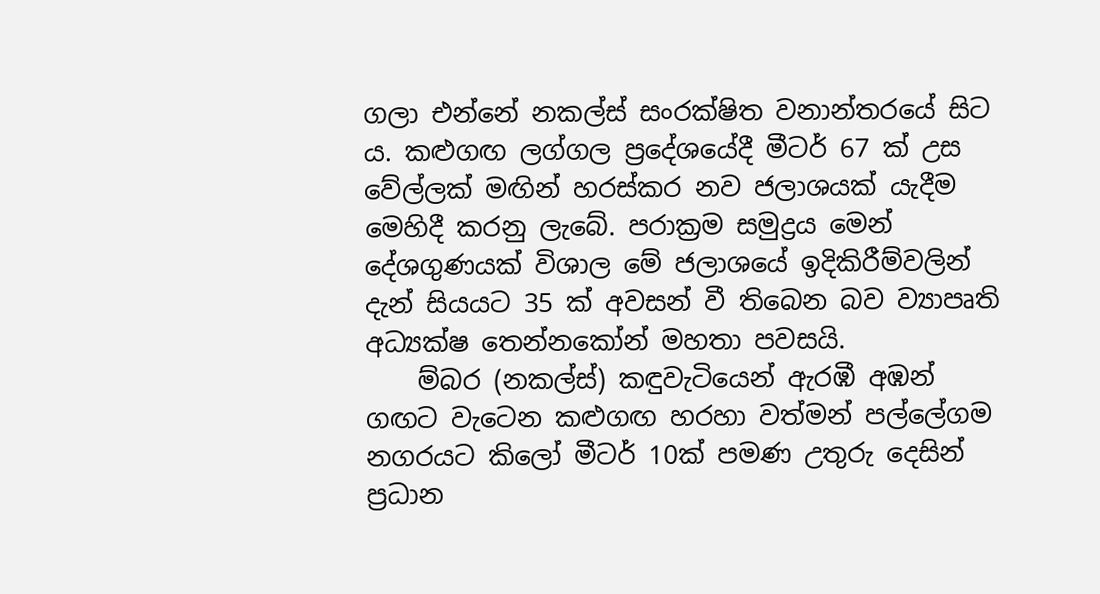ගලා එන්නේ නකල්ස් සංරක්ෂිත වනාන්තරයේ සිට ය. කළුගඟ ලග්ගල ප්‍රදේශයේදී මීටර් 67 ක් උස වේල්ලක් මඟින් හරස්කර නව ජලාශයක් යැදීම මෙහිදී කරනු ලැබේ. පරාක්‍රම සමුද්‍රය මෙන් දේශගුණයක් විශාල මේ ජලාශයේ ඉදිකිරීම්වලින් දැන් සියයට 35 ක් අවසන් වී තිබෙන බව ව්‍යාපෘති අධ්‍යක්ෂ තෙන්නකෝන් මහතා පවසයි.
    ම්බර (නකල්ස්) කඳුවැටියෙන් ඇරඹී අඹන් ගඟට වැටෙන කළුගඟ හරහා වත්මන් පල්ලේගම නගරයට කිලෝ මීටර් 10ක් පමණ උතුරු දෙසින් ප්‍රධාන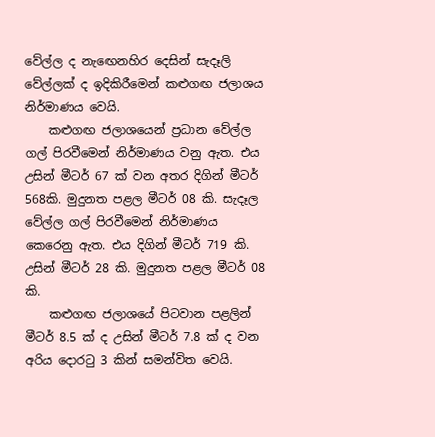වේල්ල ද නැ‍ඟෙනහිර දෙසින් සැදෑලි වේල්ලක් ද ඉදිකිරීමෙන් කළුගඟ ජලාශය නිර්මාණය වෙයි.
    කළුගඟ ජලාශයෙන් ප්‍රධාන වේල්ල ගල් පිරවීමෙන් නිර්මාණය වනු ඇත. එය උසින් මීටර් 67 ක් වන අතර දිගින් මීටර් 568කි. මුදුනත පළල මීටර් 08 කි. සැදෑල වේල්ල ගල් පිරවීමෙන් නිර්මාණය කෙරෙනු ඇත. එය දිගින් මීටර් 719 කි. උසින් මීටර් 28 කි. මුදුනත පළල මීටර් 08 කි.
    කළුගඟ ජලාශයේ පිටවාන පළලින් මීටර් 8.5 ක් ද උසින් මීටර් 7.8 ක් ද වන අරිය දොරටු 3 කින් සමන්විත වෙයි.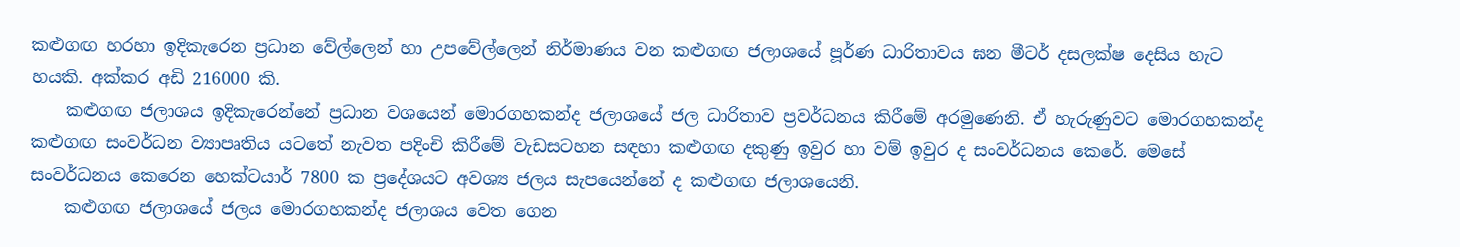කළුගඟ හරහා ඉදිකැරෙන ප්‍රධාන වේල්ලෙන් හා ‍උපවේල්ලෙන් නිර්මාණය වන කළුගඟ ජලාශයේ පූර්ණ ධාරිතාවය ඝන මීටර් දසලක්ෂ දෙසිය හැට හයකි. අක්කර අඩි 216000 කි.
    කළුගඟ ජලාශය ඉදිකැරෙන්නේ ප්‍රධාන වශයෙන් මොරගහකන්ද ජලාශයේ ජල ධාරිතාව ප්‍රවර්ධනය කිරීමේ අරමුණෙනි. ඒ හැරුණුවට මොරගහකන්ද කළුගඟ සංවර්ධන ව්‍යාපෘතිය යටතේ නැවත පදිංචි කිරීමේ වැඩසටහන සඳහා කළුගඟ දකුණු ඉවුර හා වම් ඉවුර ද සංවර්ධනය කෙරේ. මෙසේ සංවර්ධනය කෙරෙන හෙක්ටයාර් 7800 ක ප්‍රදේශයට අවශ්‍ය ජලය සැපයෙන්නේ ද කළුගඟ ජලාශයෙනි.
    කළුගඟ ජලාශයේ ජලය මොරගහකන්ද ජලාශය වෙත ගෙන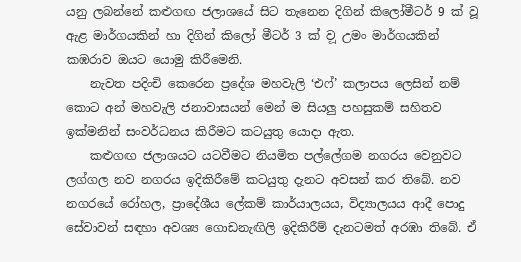යනු ලබන්නේ කළුගඟ ජලාශයේ සිට තැනෙන දිගින් කිලෝමීටර් 9 ක් වූ ඇළ මාර්ගයකින් හා දිගින් කිලෝ මීටර් 3 ක් ව‍ූ උමං මාර්ගයකින් කඹරාව ඔයට යොමු කිරීමෙනි.
    නැවත පදිංචි කෙරෙන ප්‍රදේශ මහවැලි ‘එෆ්’ කලාපය ලෙසින් නම් කොට අන් මහවැලි ජනාවාසයන් මෙන් ම සියලු පහසුකම් සහිතව ඉක්මනින් සංවර්ධනය කිරීමට කටයුතු යොදා ඇත.
    කළුගඟ ජලාශයට යටවීමට නියමිත පල්ලේගම නගරය වෙනුවට ලග්ගල නව නගරය ඉදිකිරීමේ කටයුතු දැනට අවසන් කර තිබේ. නව නගරයේ රෝහල, ප්‍රාදේශීය ලේකම් කාර්යාලයය, විද්‍යාලයය ආදී පොදු සේවාවන් සඳහා අවශ්‍ය ගොඩනැඟිලි ඉදිකිරීම් දැනටමත් අරඹා තිබේ. ඒ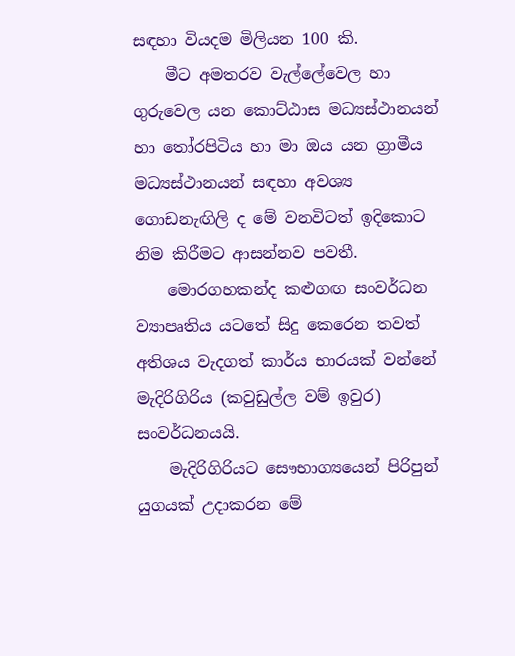සඳහා වියදම මිලියන 100 කි.
    මීට අමතරව වැල්ලේවෙල හා ගුරුවෙල යන කොට්ඨාස මධ්‍යස්ථානයන් හා තෝරපිටිය හා මා ඔය යන ග්‍රාමීය මධ්‍යස්ථානයන් සඳහා අවශ්‍ය ගොඩනැඟිලි ද මේ වනවිටත් ඉදිකොට නිම කිරීමට ආසන්නව පවතී.
    මොරගහකන්ද කළුගඟ සංවර්ධන ව්‍යාපෘතිය යටතේ සිදු කෙරෙන තවත් අතිශය වැදගත් කාර්ය භාරයක් වන්නේ මැදිරිගිරිය (කවුඩුල්ල වම් ඉවුර) සංවර්ධනයයි.
    මැදිරිගිරියට සෞභාග්‍යයෙන් පිරිපුන් යුගයක් උදාකරන මේ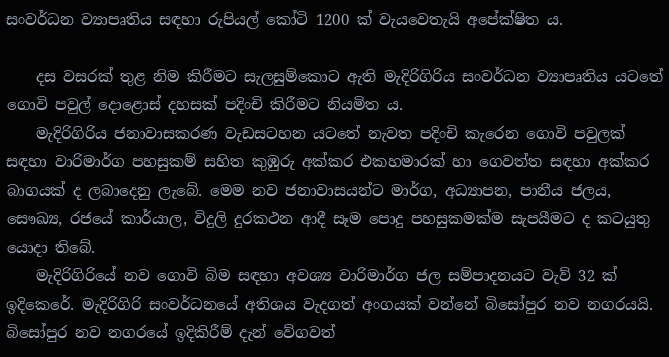සංවර්ධන ව්‍යාපෘතිය සඳහා රුපියල් කෝටි 1200 ක් වැයවෙතැයි අපේක්ෂිත ය.

    දස වසරක් තුළ නිම කිරීමට සැලසුම්කොට ඇති මැදිරිගිරිය සංවර්ධන ව්‍යාපෘතිය යටතේ ගොවි පවුල් දොළොස් දහසක් පදිංචි කිරීමට නියමිත ය.
    මැදිරිගිරිය ජනාවාසකරණ වැඩසටහන යටතේ නැවත පදිංචි කැරෙන ගොවි පවුලක් සඳහා වාරිමාර්ග පහසුකම් සහිත කුඹුරු අක්කර එකහමාරක් හා ගෙවත්ත සඳහා අක්කර බාගයක් ද ලබාදෙනු ලැබේ. මෙම නව ජනාවාසයන්ට මාර්ග, අධ්‍යාපන, පානීය ජලය, සෞඛ්‍ය, රජයේ කාර්යාල, විදුලි දුරකථන ආදී සෑම පොදු පහසුකමක්ම සැපයීමට ද කටයුතු යොදා තිබේ.
    මැදිරිගිරියේ නව ගොවි බිම සඳහා අවශ්‍ය වාරිමාර්ග ජල සම්පාදනයට වැව් 32 ක් ඉදිකෙරේ. මැදිරිගිරි සංවර්ධනයේ අතිශය වැදගත් අංගයක් වන්නේ බිසෝපුර නව නගරයයි. බිසෝපුර නව නගරයේ ඉදිකිරීම් දැන් වේගවත්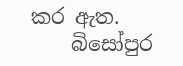කර ඇත.
    බිසෝපුර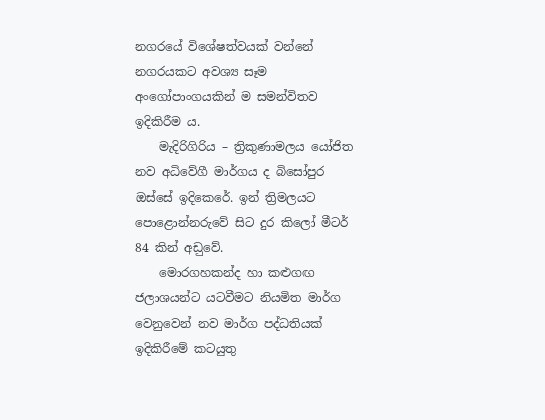නගරයේ විශේෂත්වයක් වන්නේ නගරයකට අවශ්‍ය සෑම අංගෝපාංගයකින් ම සමන්විතව ඉදිකිරීම ය.
    මැදිරිගිරිය – ත්‍රිකුණාමලය යෝජිත නව අධිවේගී මාර්ගය ද බිසෝපුර ඔස්සේ ඉදිකෙරේ. ඉන් ත්‍රිමලයට පොළොන්නරුවේ සිට දුර කිලෝ මීටර් 84 කින් අඩ‍ුවේ.
    මොරගහකන්ද හා කළුගඟ ජලාශයන්ට යටවීමට නියමිත මාර්ග වෙනුවෙන් නව මාර්ග පද්ධතියක් ඉදිකිරීමේ කටයුතු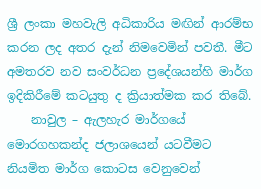ශ්‍රී ලංකා මහවැලි අධිකාරිය මඟින් ආරම්භ කරන ලද අතර දැන් නිමවෙමින් පවතී. මීට අමතරව නව සංවර්ධන ප්‍රදේශයන්හි මාර්ග ඉදිකිරීමේ කටයුතු ද ක්‍රියාත්මක කර තිබේ.
    නාවුල – ඇලහැර මාර්ගයේ මොරගහකන්ද ජලාශයෙන් යටවීමට නියමිත මාර්ග කොටස වෙනුවෙන්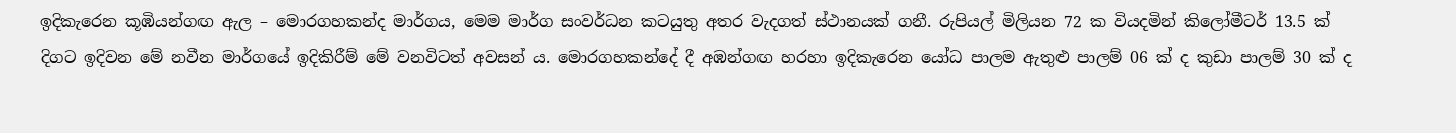ඉදිකැරෙන කූඹියන්ගඟ ඇල – මොරගහකන්ද මාර්ගය, මෙම මාර්ග සංවර්ධන කටයුතු අතර වැදගත් ස්ථානයක් ගනී. රුපියල් මිලියන 72 ක වියදමින් කිලෝමීටර් 13.5 ක් දිගට ඉදිවන මේ නවීන මාර්ගයේ ඉදිකිරීම් මේ වනවිටත් අවසන් ය. මොරගහකන්දේ දී අඹන්ගඟ හරහා ඉදිකැරෙන යෝධ පාලම ඇතුළු පාලම් 06 ක් ද කුඩා පාලම් 30 ක් ද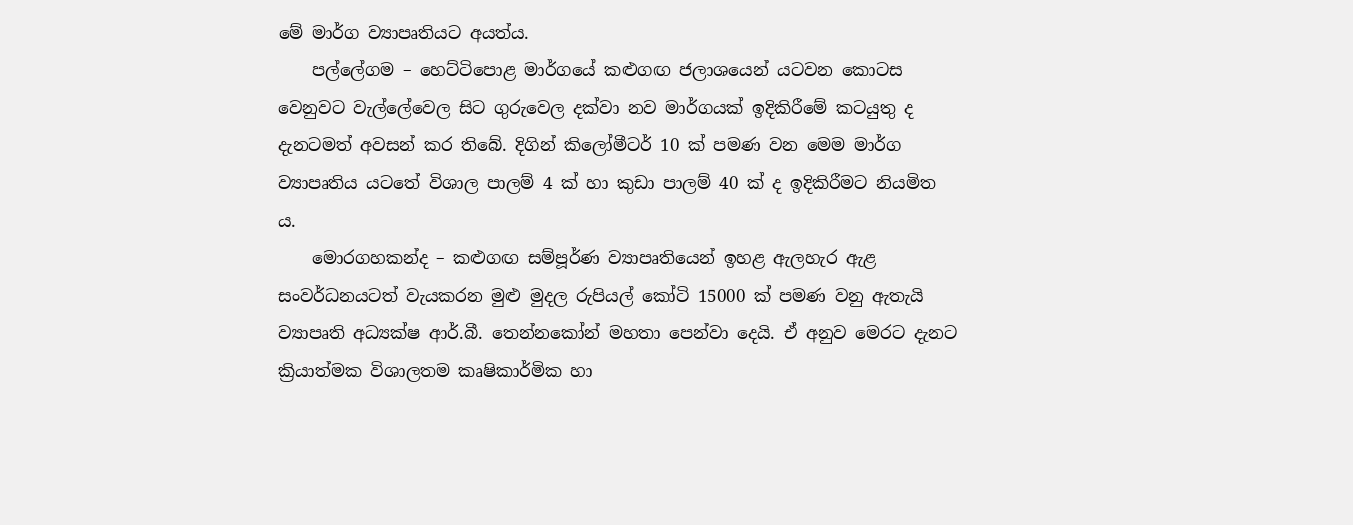මේ මාර්ග ව්‍යාපෘතියට අයත්ය.
    පල්ලේගම – හෙට්ටිපොළ මාර්ගයේ කළුගඟ ජලාශයෙන් යටවන කොටස වෙනුවට වැල්ලේවෙල සිට ගුරුවෙල දක්වා නව මාර්ගයක් ඉදිකිරීමේ කටයුතු ද දැනටමත් අවසන් කර තිබේ. දිගින් කිලෝමීටර් 10 ක් පමණ වන මෙම මාර්ග ව්‍යාපෘතිය යටතේ විශාල පාලම් 4 ක් හා කුඩා පාලම් 40 ක් ද ඉදිකිරීමට නියමිත ය.
    මොරගහකන්ද – කළුගඟ සම්පූර්ණ ව්‍යාපෘතියෙන් ඉහළ ඇලහැර ඇළ සංවර්ධනයටත් වැයකරන මුළු මුදල රුපියල් කෝටි 15000 ක් පමණ වනු ඇතැයි ව්‍යාපෘති අධ්‍යක්ෂ ආර්.බී. තෙන්නකෝන් මහතා පෙන්වා දෙයි. ඒ අනුව මෙරට දැනට ක්‍රියාත්මක විශාලතම කෘෂිකාර්මික හා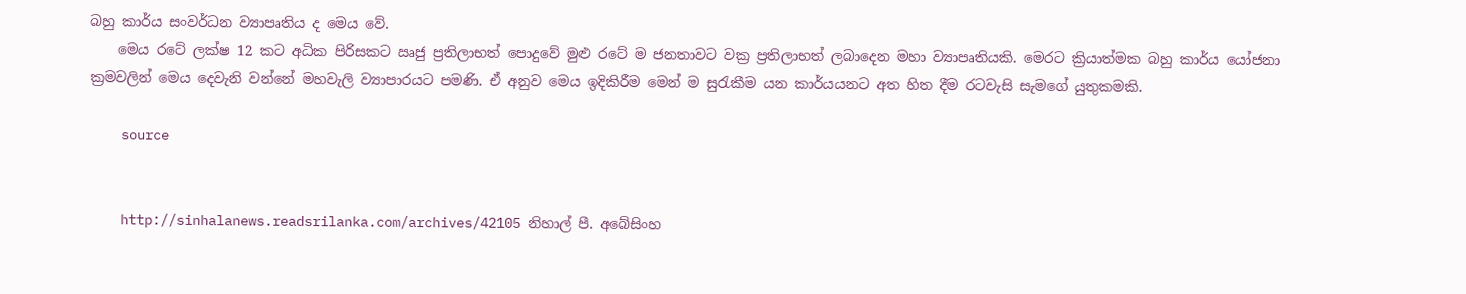බහු කාර්ය සංවර්ධන ව්‍යාපෘතිය ද මෙය වේ.
    මෙය රටේ ලක්ෂ 12 කට අධික පිරිසකට ඍජු ප්‍රතිලාභත් පොදුවේ මුළු රටේ ම ජනතාවට වක්‍ර ප්‍රතිලාභත් ලබාදෙන මහා ව්‍යාපෘතියකි. මෙරට ක්‍රියාත්මක බහු කාර්ය යෝජනා ක්‍රමවලින් මෙය දෙවැනි වන්නේ මහවැලි ව්‍යාපාරයට පමණි. ඒ අනුව මෙය ඉදිකිරීම මෙන් ම සුරැකීම යන කාර්යයනට අත හිත දීම රටවැසි සැමගේ යුතුකමකි.

    source


    http://sinhalanews.readsrilanka.com/archives/42105 නිහාල් පී. අබේසිංහ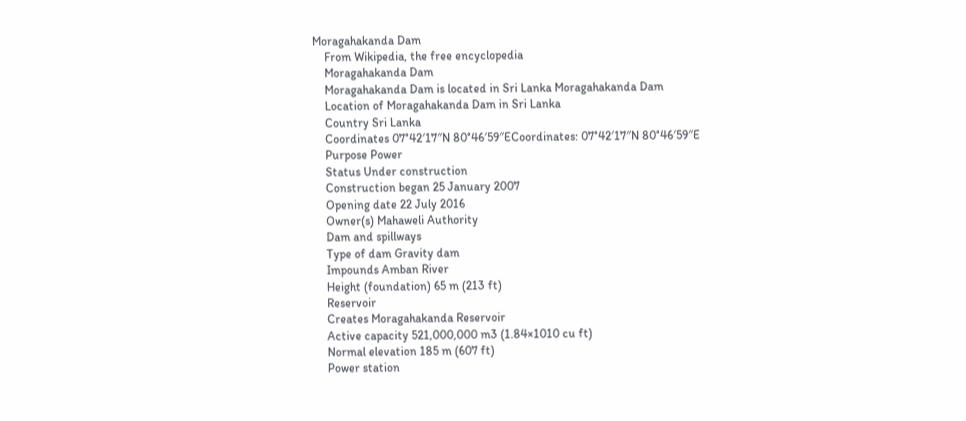Moragahakanda Dam
    From Wikipedia, the free encyclopedia
    Moragahakanda Dam
    Moragahakanda Dam is located in Sri Lanka Moragahakanda Dam
    Location of Moragahakanda Dam in Sri Lanka
    Country Sri Lanka
    Coordinates 07°42′17″N 80°46′59″ECoordinates: 07°42′17″N 80°46′59″E
    Purpose Power
    Status Under construction
    Construction began 25 January 2007
    Opening date 22 July 2016
    Owner(s) Mahaweli Authority
    Dam and spillways
    Type of dam Gravity dam
    Impounds Amban River
    Height (foundation) 65 m (213 ft)
    Reservoir
    Creates Moragahakanda Reservoir
    Active capacity 521,000,000 m3 (1.84×1010 cu ft)
    Normal elevation 185 m (607 ft)
    Power station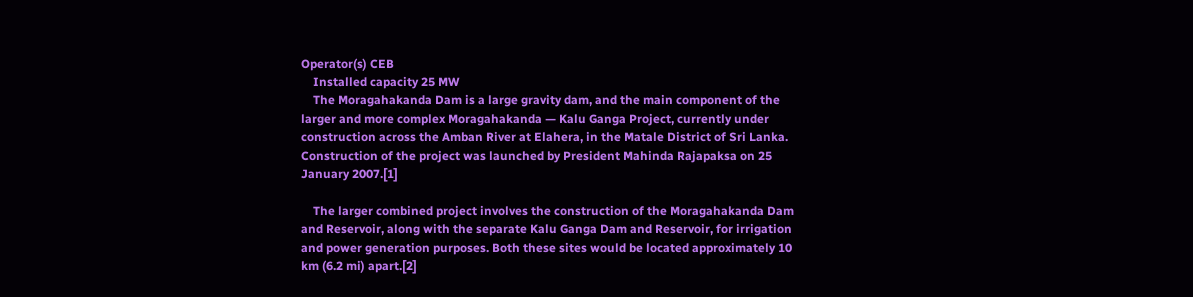Operator(s) CEB
    Installed capacity 25 MW
    The Moragahakanda Dam is a large gravity dam, and the main component of the larger and more complex Moragahakanda — Kalu Ganga Project, currently under construction across the Amban River at Elahera, in the Matale District of Sri Lanka. Construction of the project was launched by President Mahinda Rajapaksa on 25 January 2007.[1]

    The larger combined project involves the construction of the Moragahakanda Dam and Reservoir, along with the separate Kalu Ganga Dam and Reservoir, for irrigation and power generation purposes. Both these sites would be located approximately 10 km (6.2 mi) apart.[2]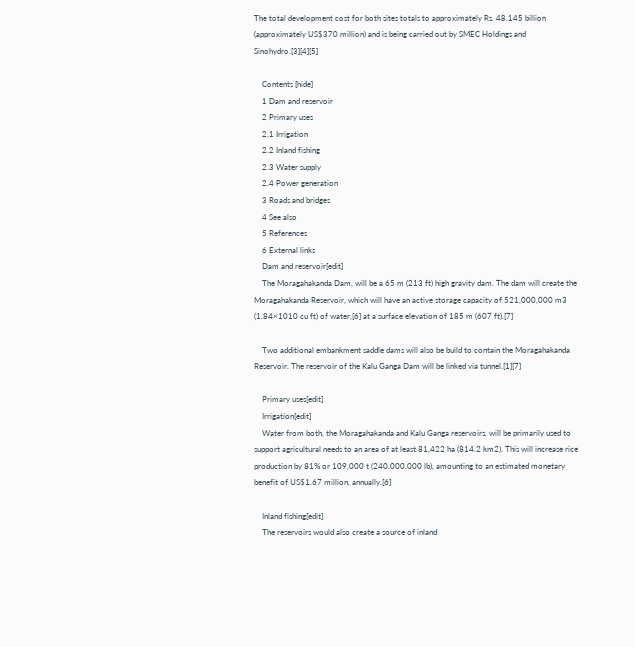The total development cost for both sites totals to approximately Rs. 48.145 billion (approximately US$370 million) and is being carried out by SMEC Holdings and Sinohydro.[3][4][5]

    Contents [hide]
    1 Dam and reservoir
    2 Primary uses
    2.1 Irrigation
    2.2 Inland fishing
    2.3 Water supply
    2.4 Power generation
    3 Roads and bridges
    4 See also
    5 References
    6 External links
    Dam and reservoir[edit]
    The Moragahakanda Dam, will be a 65 m (213 ft) high gravity dam. The dam will create the Moragahakanda Reservoir, which will have an active storage capacity of 521,000,000 m3 (1.84×1010 cu ft) of water,[6] at a surface elevation of 185 m (607 ft).[7]

    Two additional embankment saddle dams will also be build to contain the Moragahakanda Reservoir. The reservoir of the Kalu Ganga Dam will be linked via tunnel.[1][7]

    Primary uses[edit]
    Irrigation[edit]
    Water from both, the Moragahakanda and Kalu Ganga reservoirs, will be primarily used to support agricultural needs to an area of at least 81,422 ha (814.2 km2). This will increase rice production by 81% or 109,000 t (240,000,000 lb), amounting to an estimated monetary benefit of US$1.67 million, annually.[6]

    Inland fishing[edit]
    The reservoirs would also create a source of inland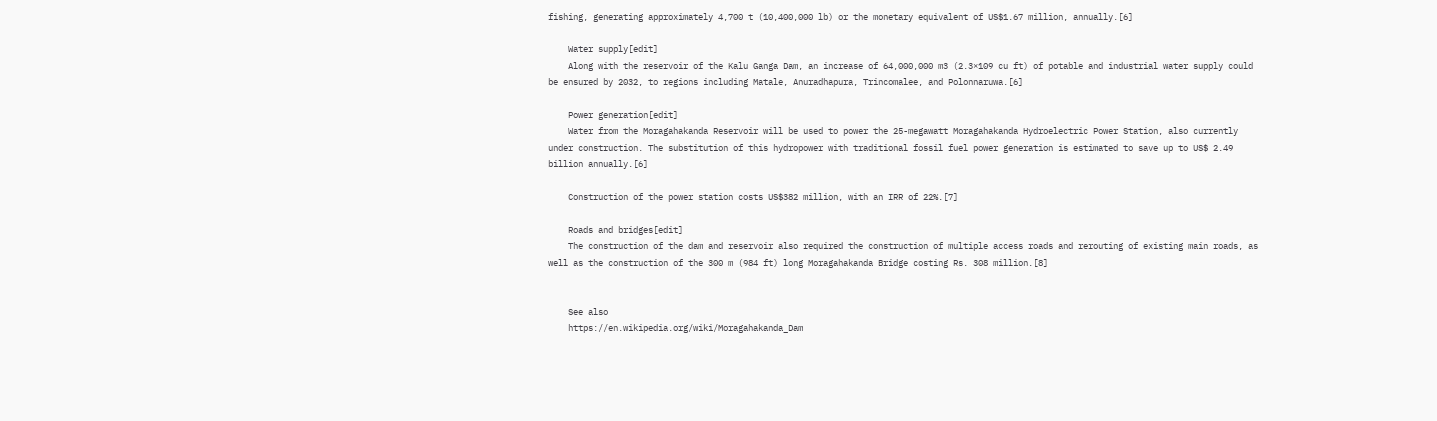fishing, generating approximately 4,700 t (10,400,000 lb) or the monetary equivalent of US$1.67 million, annually.[6]

    Water supply[edit]
    Along with the reservoir of the Kalu Ganga Dam, an increase of 64,000,000 m3 (2.3×109 cu ft) of potable and industrial water supply could be ensured by 2032, to regions including Matale, Anuradhapura, Trincomalee, and Polonnaruwa.[6]

    Power generation[edit]
    Water from the Moragahakanda Reservoir will be used to power the 25-megawatt Moragahakanda Hydroelectric Power Station, also currently under construction. The substitution of this hydropower with traditional fossil fuel power generation is estimated to save up to US$ 2.49 billion annually.[6]

    Construction of the power station costs US$382 million, with an IRR of 22%.[7]

    Roads and bridges[edit]
    The construction of the dam and reservoir also required the construction of multiple access roads and rerouting of existing main roads, as well as the construction of the 300 m (984 ft) long Moragahakanda Bridge costing Rs. 308 million.[8]


    See also
    https://en.wikipedia.org/wiki/Moragahakanda_Dam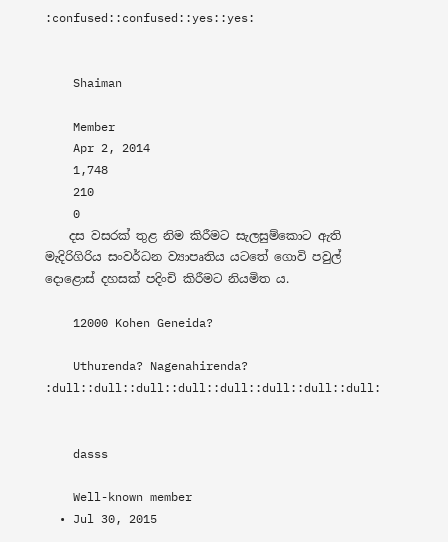:confused::confused::yes::yes:


    Shaiman

    Member
    Apr 2, 2014
    1,748
    210
    0
    දස වසරක් තුළ නිම කිරීමට සැලසුම්කොට ඇති මැදිරිගිරිය සංවර්ධන ව්‍යාපෘතිය යටතේ ගොවි පවුල් දොළොස් දහසක් පදිංචි කිරීමට නියමිත ය.

    12000 Kohen Geneida?

    Uthurenda? Nagenahirenda? :dull::dull::dull::dull::dull::dull::dull::dull:


    dasss

    Well-known member
  • Jul 30, 2015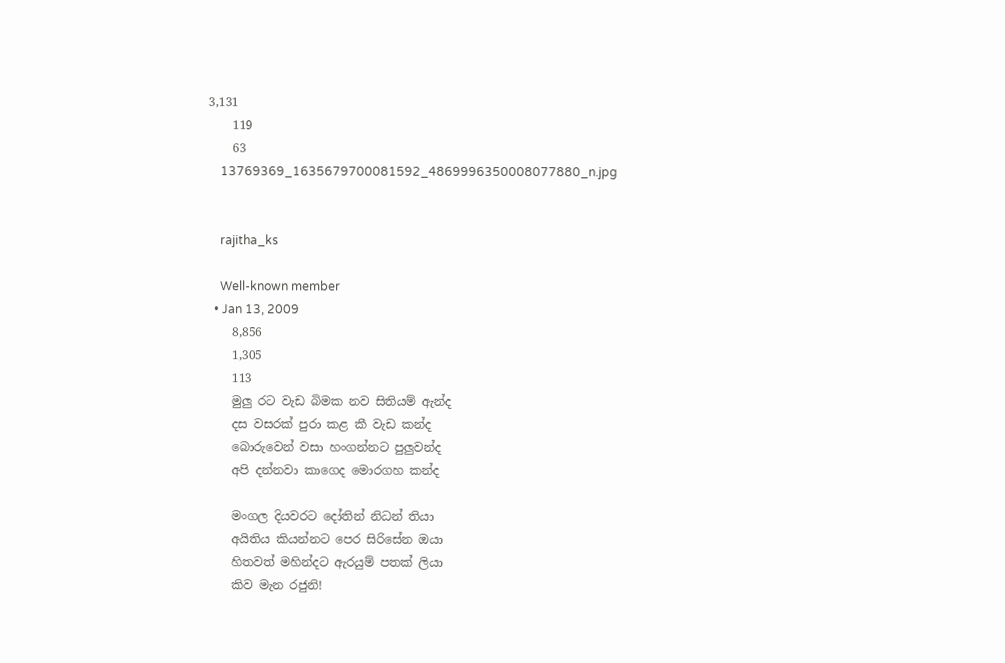3,131
    119
    63
    13769369_1635679700081592_4869996350008077880_n.jpg


    rajitha_ks

    Well-known member
  • Jan 13, 2009
    8,856
    1,305
    113
    මුලු රට වැඩ බිමක නව සිතියම් ඇන්ද
    දස වසරක් පුරා කළ කී වැඩ කන්ද
    බොරුවෙන් වසා හංගන්නට පුලුවන්ද
    අපි දන්නවා කාගෙද මොරගහ කන්ද

    මංගල දියවරට දෝතින් නිධන් තියා
    අයිතිය කියන්නට පෙර සිරිසේන ඔයා
    හිතවත් මහින්දට ඇරයුම් පතක් ලියා
    කිව මැන රජුනි!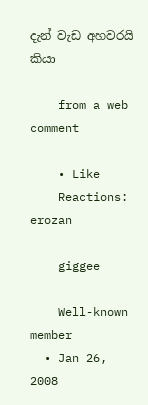දැන් වැඩ අහවරයි කියා

    from a web comment

    • Like
    Reactions: erozan

    giggee

    Well-known member
  • Jan 26, 2008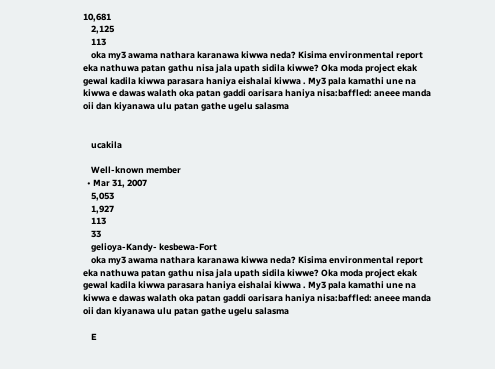10,681
    2,125
    113
    oka my3 awama nathara karanawa kiwwa neda? Kisima environmental report eka nathuwa patan gathu nisa jala upath sidila kiwwe? Oka moda project ekak gewal kadila kiwwa parasara haniya eishalai kiwwa . My3 pala kamathi une na kiwwa e dawas walath oka patan gaddi oarisara haniya nisa:baffled: aneee manda oii dan kiyanawa ulu patan gathe ugelu salasma


    ucakila

    Well-known member
  • Mar 31, 2007
    5,053
    1,927
    113
    33
    gelioya-Kandy- kesbewa-Fort
    oka my3 awama nathara karanawa kiwwa neda? Kisima environmental report eka nathuwa patan gathu nisa jala upath sidila kiwwe? Oka moda project ekak gewal kadila kiwwa parasara haniya eishalai kiwwa . My3 pala kamathi une na kiwwa e dawas walath oka patan gaddi oarisara haniya nisa:baffled: aneee manda oii dan kiyanawa ulu patan gathe ugelu salasma

    E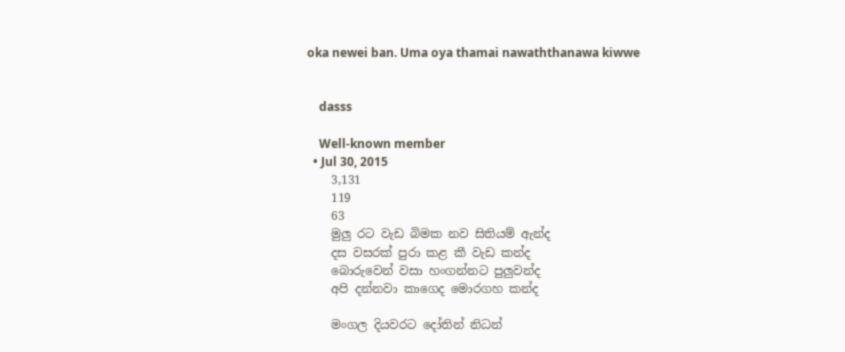oka newei ban. Uma oya thamai nawaththanawa kiwwe


    dasss

    Well-known member
  • Jul 30, 2015
    3,131
    119
    63
    මුලු රට වැඩ බිමක නව සිතියම් ඇන්ද
    දස වසරක් පුරා කළ කී වැඩ කන්ද
    බොරුවෙන් වසා හංගන්නට පුලුවන්ද
    අපි දන්නවා කාගෙද මොරගහ කන්ද

    මංගල දියවරට දෝතින් නිධන්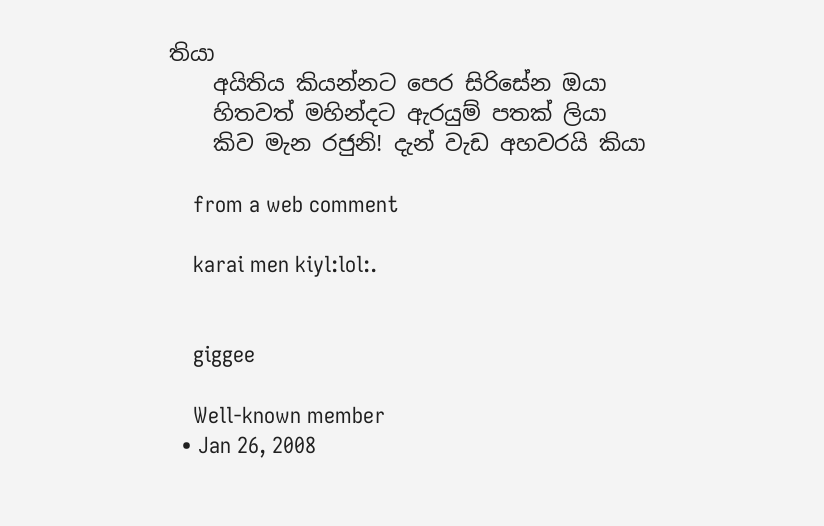තියා
    අයිතිය කියන්නට පෙර සිරිසේන ඔයා
    හිතවත් මහින්දට ඇරයුම් පතක් ලියා
    කිව මැන රජුනි! දැන් වැඩ අහවරයි කියා

    from a web comment

    karai men kiyl:lol:.


    giggee

    Well-known member
  • Jan 26, 2008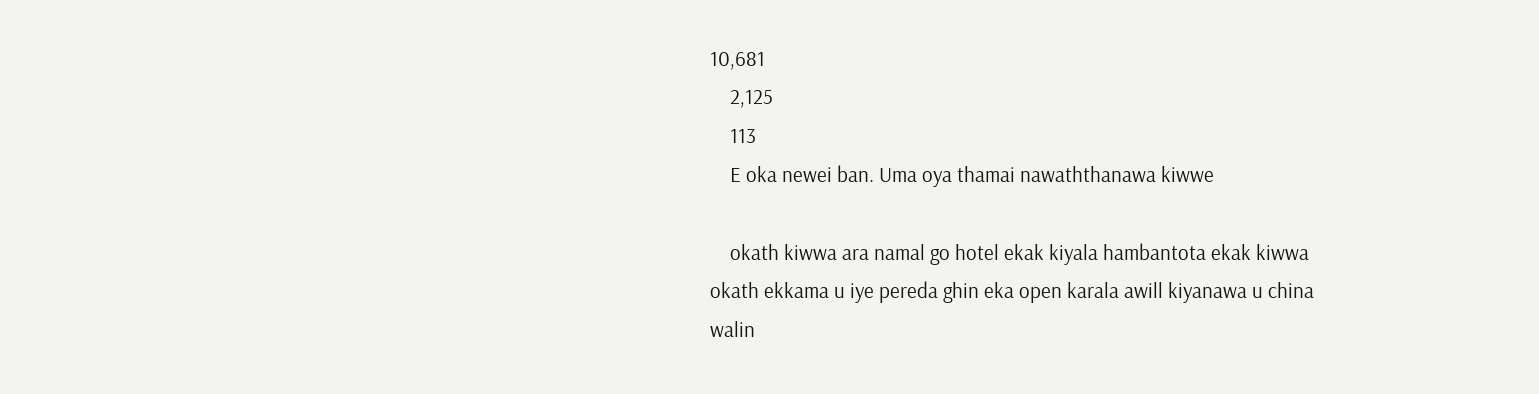10,681
    2,125
    113
    E oka newei ban. Uma oya thamai nawaththanawa kiwwe

    okath kiwwa ara namal go hotel ekak kiyala hambantota ekak kiwwa okath ekkama u iye pereda ghin eka open karala awill kiyanawa u china walin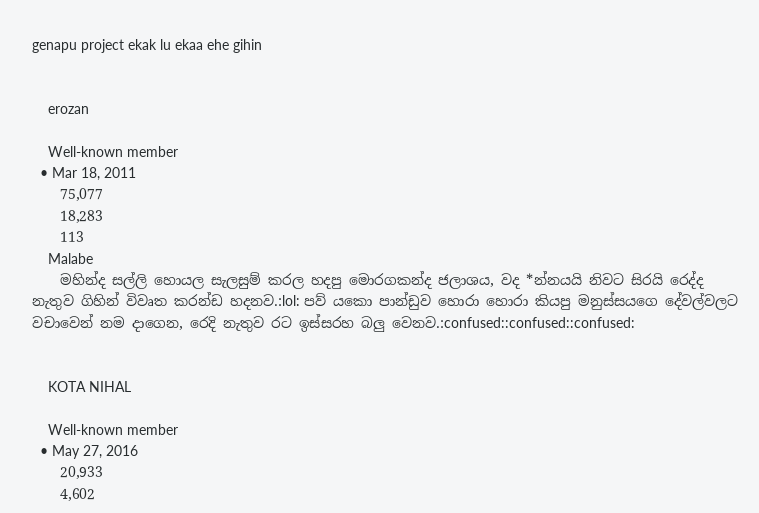genapu project ekak lu ekaa ehe gihin


    erozan

    Well-known member
  • Mar 18, 2011
    75,077
    18,283
    113
    Malabe
    මහින්ද සල්ලි හොයල සැලසුම් කරල හදපු මොරගකන්ද ජලාශය, වද *න්නයයි නිවට සිරයි රෙද්ද නැතුව ගිහින් විවෘත කරන්ඩ හදනව.:lol: පව් යකො පාන්ඩුව හොරා හොරා කියපු මනුස්සයගෙ දේවල්වලට වචාවෙන් නම දාගෙන, රෙදි නැතුව රට ඉස්සරහ බලු වෙනව.:confused::confused::confused:


    KOTA NIHAL

    Well-known member
  • May 27, 2016
    20,933
    4,602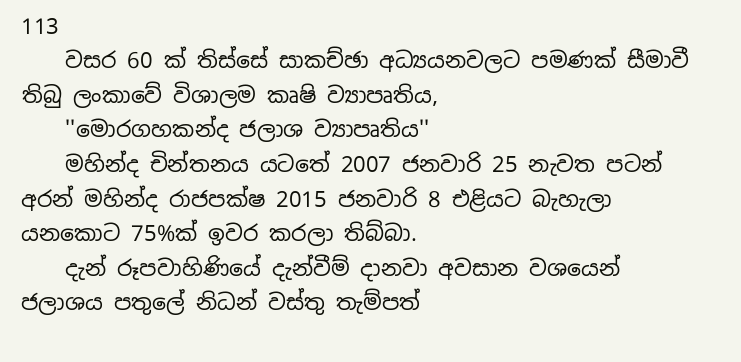113
    වසර 60 ක් තිස්සේ සාකච්ඡා අධ්‍යයනවලට පමණක් සීමාවී තිබු ලංකාවේ විශාලම කෘෂි ව්‍යාපෘතිය,
    ''මොරගහකන්ද ජලාශ ව්‍යාපෘතිය''
    මහින්ද චින්තනය යටතේ 2007 ජනවාරි 25 නැවත පටන් අරන් මහින්ද රාජපක්ෂ 2015 ජනවාරි 8 එළියට බැහැලා යනකොට 75%ක් ඉවර කරලා තිබ්බා.
    දැන් රූපවාහිණියේ දැන්වීම් දානවා අවසාන වශයෙන් ජලාශය පතුලේ නිධන් වස්තු තැම්පත්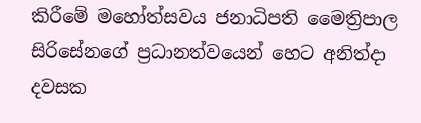කිරීමේ මහෝත්සවය ජනාධිපති මෛත්‍රිපාල සිරිසේනගේ ප්‍රධානත්වයෙන් හෙට අනිත්දා දවසක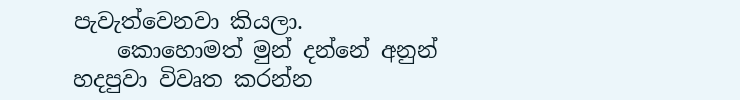පැවැත්වෙනවා කියලා.
    කොහොමත් මුන් දන්නේ අනුන් හදපුවා විවෘත කරන්න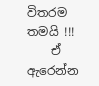විතරම තමයි !!!
    ඒ ඇරෙන්න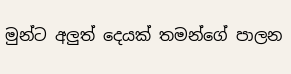මුන්ට අලුත් දෙයක් තමන්ගේ පාලන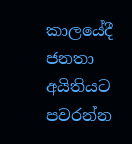කාලයේදී ජනතා අයිතියට පවරන්න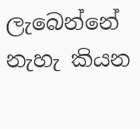ලැබෙන්නේ නැහැ කියන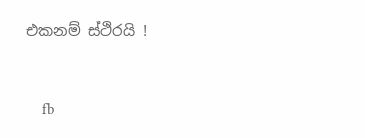එකනම් ස්ථිරයි !


    fb